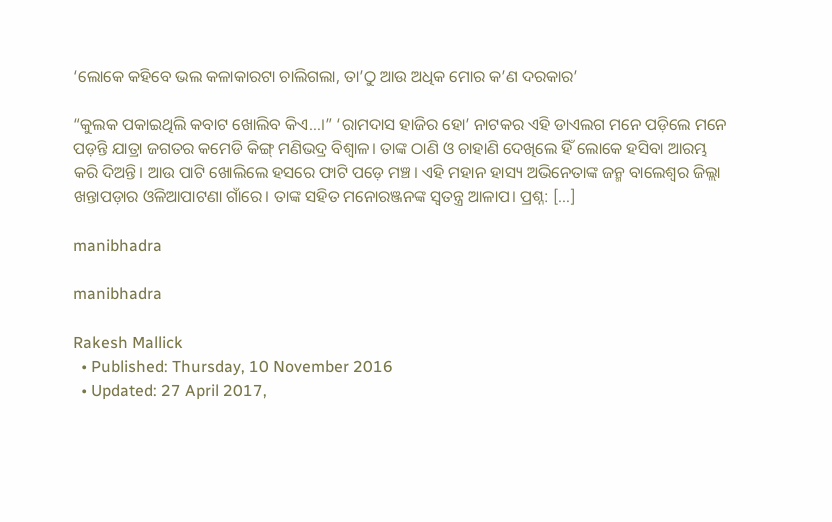‘ଲୋକେ କହିବେ ଭଲ କଳାକାରଟା ଚାଲିଗଲା, ତା’ଠୁ ଆଉ ଅଧିକ ମୋର କ’ଣ ଦରକାର’

“କୁଲକ ପକାଇଥିଲି କବାଟ ଖୋଲିବ କିଏ…।” ‘ରାମଦାସ ହାଜିର ହୋ’ ନାଟକର ଏହି ଡାଏଲଗ ମନେ ପଡ଼ିଲେ ମନେ ପଡ଼ନ୍ତି ଯାତ୍ରା ଜଗତର କମେଡି କିଙ୍ଗ୍ ମଣିଭଦ୍ର ବିଶ୍ୱାଳ। ତାଙ୍କ ଠାଣି ଓ ଚାହାଣି ଦେଖିଲେ ହିଁ ଲୋକେ ହସିବା ଆରମ୍ଭ କରି ଦିଅନ୍ତି। ଆଉ ପାଟି ଖୋଲିଲେ ହସରେ ଫାଟି ପଡ଼େ ମଞ୍ଚ। ଏହି ମହାନ ହାସ୍ୟ ଅଭିନେତାଙ୍କ ଜନ୍ମ ବାଲେଶ୍ୱର ଜିଲ୍ଲା ଖନ୍ତାପଡ଼ାର ଓଳିଆପାଟଣା ଗାଁରେ। ତାଙ୍କ ସହିତ ମନୋରଞ୍ଜନଙ୍କ ସ୍ୱତନ୍ତ୍ର ଆଳାପ। ପ୍ରଶ୍ନ: […]

manibhadra

manibhadra

Rakesh Mallick
  • Published: Thursday, 10 November 2016
  • Updated: 27 April 2017,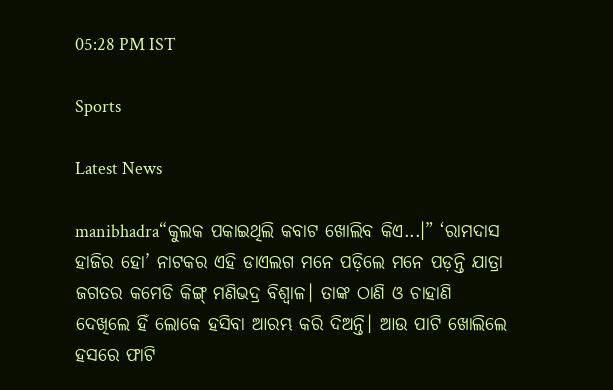05:28 PM IST

Sports

Latest News

manibhadra“କୁଲକ ପକାଇଥିଲି କବାଟ ଖୋଲିବ କିଏ...।” ‘ରାମଦାସ ହାଜିର ହୋ’ ନାଟକର ଏହି ଡାଏଲଗ ମନେ ପଡ଼ିଲେ ମନେ ପଡ଼ନ୍ତି ଯାତ୍ରା ଜଗତର କମେଡି କିଙ୍ଗ୍ ମଣିଭଦ୍ର ବିଶ୍ୱାଳ। ତାଙ୍କ ଠାଣି ଓ ଚାହାଣି ଦେଖିଲେ ହିଁ ଲୋକେ ହସିବା ଆରମ୍ଭ କରି ଦିଅନ୍ତି। ଆଉ ପାଟି ଖୋଲିଲେ ହସରେ ଫାଟି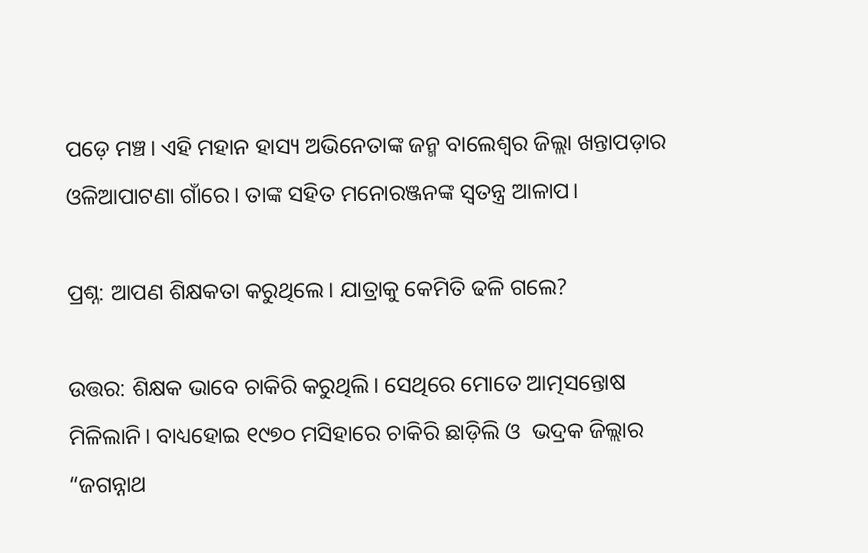ପଡ଼େ ମଞ୍ଚ। ଏହି ମହାନ ହାସ୍ୟ ଅଭିନେତାଙ୍କ ଜନ୍ମ ବାଲେଶ୍ୱର ଜିଲ୍ଲା ଖନ୍ତାପଡ଼ାର ଓଳିଆପାଟଣା ଗାଁରେ। ତାଙ୍କ ସହିତ ମନୋରଞ୍ଜନଙ୍କ ସ୍ୱତନ୍ତ୍ର ଆଳାପ।

ପ୍ରଶ୍ନ: ଆପଣ ଶିକ୍ଷକତା କରୁଥିଲେ। ଯାତ୍ରାକୁ କେମିତି ଢଳି ଗଲେ?

ଉତ୍ତର: ଶିକ୍ଷକ ଭାବେ ଚାକିରି କରୁଥିଲି। ସେଥିରେ ମୋତେ ଆତ୍ମସନ୍ତୋଷ ମିଳିଲାନି। ବାଧ୍ୟହୋଇ ୧୯୭୦ ମସିହାରେ ଚାକିରି ଛାଡ଼ିଲି ଓ  ଭଦ୍ରକ ଜିଲ୍ଲାର “ଜଗନ୍ନାଥ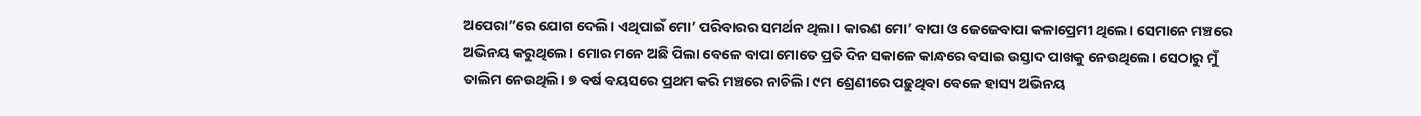ଅପେରା”ରେ ଯୋଗ ଦେଲି। ଏଥିପାଇଁ ମୋ’ ପରିବାରର ସମର୍ଥନ ଥିଲା। କାରଣ ମୋ’ ବାପା ଓ ଜେଜେବାପା କଳାପ୍ରେମୀ ଥିଲେ। ସେମାନେ ମଞ୍ଚରେ ଅଭିନୟ କରୁଥିଲେ। ମୋର ମନେ ଅଛି ପିଲା ବେଳେ ବାପା ମୋତେ ପ୍ରତି ଦିନ ସକାଳେ କାନ୍ଧରେ ବସାଇ ଉସ୍ତାଦ ପାଖକୁ ନେଉଥିଲେ। ସେଠାରୁ ମୁଁ ତାଲିମ ନେଉଥିଲି। ୭ ବର୍ଷ ବୟସରେ ପ୍ରଥମ କରି ମଞ୍ଚରେ ନାଚିଲି। ୯ମ ଶ୍ରେଣୀରେ ପଢ଼ୁଥିବା ବେଳେ ହାସ୍ୟ ଅଭିନୟ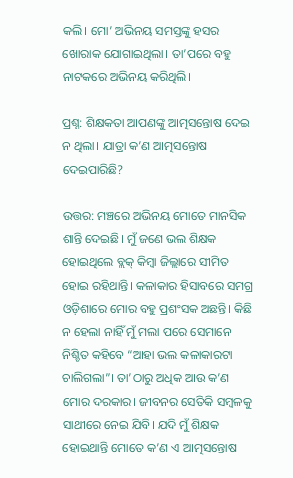କଲି। ମୋ’ ଅଭିନୟ ସମସ୍ତଙ୍କୁ ହସର ଖୋରାକ ଯୋଗାଇଥିଲା। ତା’ପରେ ବହୁ ନାଟକରେ ଅଭିନୟ କରିଥିଲି।

ପ୍ରଶ୍ନ: ଶିକ୍ଷକତା ଆପଣଙ୍କୁ ଆତ୍ମସନ୍ତୋଷ ଦେଇ ନ ଥିଲା। ଯାତ୍ରା କ’ଣ ଆତ୍ମସନ୍ତୋଷ ଦେଇପାରିଛି?

ଉତ୍ତର: ମଞ୍ଚରେ ଅଭିନୟ ମୋତେ ମାନସିକ ଶାନ୍ତି ଦେଇଛି। ମୁଁ ଜଣେ ଭଲ ଶିକ୍ଷକ ହୋଇଥିଲେ ବ୍ଲକ୍‌ କିମ୍ୱା ଜିଲ୍ଲାରେ ସୀମିତ ହୋଇ ରହିଥାନ୍ତି। କଳାକାର ହିସାବରେ ସମଗ୍ର ଓଡ଼ିଶାରେ ମୋର ବହୁ ପ୍ରଶଂସକ ଅଛନ୍ତି। କିଛି ନ ହେଲା ନାହିଁ ମୁଁ ମଲା ପରେ ସେମାନେ ନିଶ୍ଚିତ କହିବେ “ଆହା ଭଲ କଳାକାରଟା ଚାଲିଗଲା”। ତା’ଠାରୁ ଅଧିକ ଆଉ କ’ଣ ମୋର ଦରକାର। ଜୀବନର ସେତିକି ସମ୍ୱଳକୁ ସାଥୀରେ ନେଇ ଯିବି। ଯଦି ମୁଁ ଶିକ୍ଷକ ହୋଇଥାନ୍ତି ମୋତେ କ’ଣ ଏ ଆତ୍ମସନ୍ତୋଷ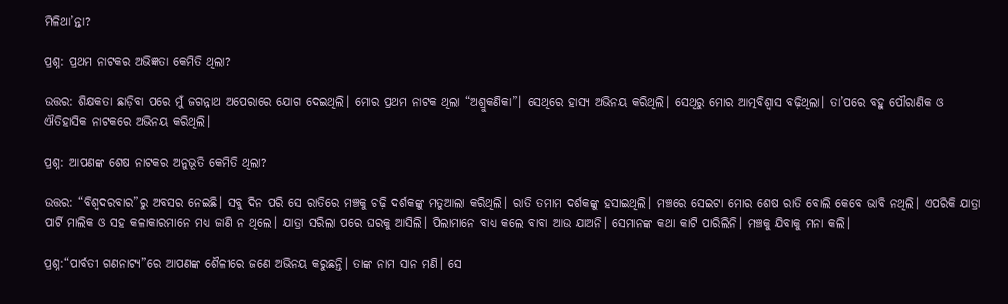ମିଳିଥା’ନ୍ତା?

ପ୍ରଶ୍ନ: ପ୍ରଥମ ନାଟକର ଅଭିଜ୍ଞତା କେମିତି ଥିଲା?

ଉତ୍ତର: ଶିକ୍ଷକତା ଛାଡ଼ିବା ପରେ ମୁଁ ଜଗନ୍ନାଥ ଅପେରାରେ ଯୋଗ ଦେଇଥିଲି। ମୋର ପ୍ରଥମ ନାଟକ ଥିଲା “ଅଶ୍ରୁକଣିକା”। ସେଥିରେ ହାସ୍ୟ ଅଭିନୟ କରିଥିଲି। ସେଥିରୁ ମୋର ଆତ୍ମବିଶ୍ୱାସ ବଢ଼ିଥିଲା। ତା’ପରେ ବହୁ ପୌରାଣିକ ଓ ଐତିହାସିକ ନାଟକରେ ଅଭିନୟ କରିଥିଲି।

ପ୍ରଶ୍ନ: ଆପଣଙ୍କ ଶେଷ ନାଟକର ଅନୁଭୂତି କେମିତି ଥିଲା?

ଉତ୍ତର: “ବିଶ୍ୱଦରବାର”ରୁ ଅବସର ନେଇଛି। ସବୁ ଦିନ ପରି ସେ ରାତିରେ ମଞ୍ଚକୁ ଚଢ଼ି ଦର୍ଶକଙ୍କୁ ମତୁଆଲା କରିଥିଲି। ରାତି ତମାମ ଦର୍ଶକଙ୍କୁ ହସାଇଥିଲି। ମଞ୍ଚରେ ସେଇଟା ମୋର ଶେଷ ରାତି ବୋଲି କେବେ ଭାବି ନଥିଲି। ଏପରିକି ଯାତ୍ରା ପାର୍ଟି ମାଲିକ ଓ ସହ କଳାକାରମାନେ ମଧ୍ୟ ଜାଣି ନ ଥିଲେ। ଯାତ୍ରା ସରିଲା ପରେ ଘରକୁ ଆସିଲି। ପିଲାମାନେ ବାଧ୍ୟ କଲେ ବାବା ଆଉ ଯାଅନି। ସେମାନଙ୍କ କଥା କାଟି ପାରିଲିନି। ମଞ୍ଚକୁ ଯିବାକୁ ମନା କଲି।

ପ୍ରଶ୍ନ:“ପାର୍ବତୀ ଗଣନାଟ୍ୟ”ରେ ଆପଣଙ୍କ ଶୈଳୀରେ ଜଣେ ଅଭିନୟ କରୁଛନ୍ତି। ତାଙ୍କ ନାମ ସାନ ମଣି। ସେ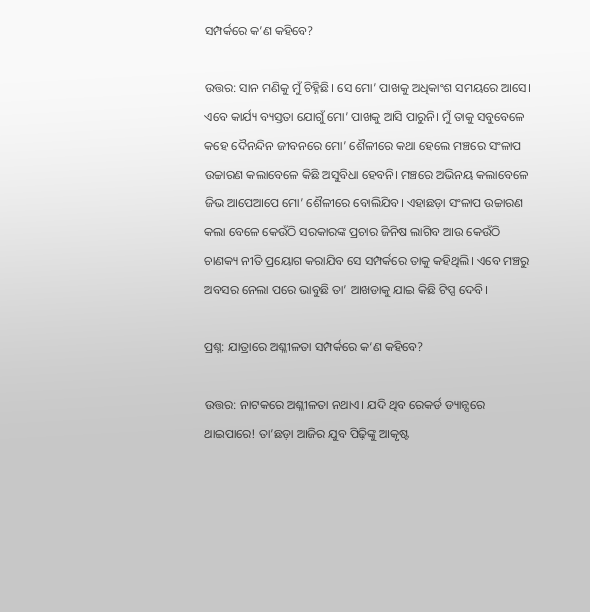ସମ୍ପର୍କରେ କ’ଣ କହିବେ?

ଉତ୍ତର: ସାନ ମଣିକୁ ମୁଁ ଚିହ୍ନିଛି। ସେ ମୋ’ ପାଖକୁ ଅଧିକାଂଶ ସମୟରେ ଆସେ। ଏବେ କାର୍ଯ୍ୟ ବ୍ୟସ୍ତତା ଯୋଗୁଁ ମୋ’ ପାଖକୁ ଆସି ପାରୁନି। ମୁଁ ତାକୁ ସବୁବେଳେ କହେ ଦୈନନ୍ଦିନ ଜୀବନରେ ମୋ’ ଶୈଳୀରେ କଥା ହେଲେ ମଞ୍ଚରେ ସଂଳାପ ଉଚ୍ଚାରଣ କଲାବେଳେ କିଛି ଅସୁବିଧା ହେବନି। ମଞ୍ଚରେ ଅଭିନୟ କଲାବେଳେ ଜିଭ ଆପେଆପେ ମୋ’ ଶୈଳୀରେ ବୋଲିଯିବ। ଏହାଛଡ଼ା ସଂଳାପ ଉଚ୍ଚାରଣ କଲା ବେଳେ କେଉଁଠି ସରକାରଙ୍କ ପ୍ରଚାର ଜିନିଷ ଲାଗିବ ଆଉ କେଉଁଠି ଚାଣକ୍ୟ ନୀତି ପ୍ରୟୋଗ କରାଯିବ ସେ ସମ୍ପର୍କରେ ତାକୁ କହିଥିଲି। ଏବେ ମଞ୍ଚରୁ ଅବସର ନେଲା ପରେ ଭାବୁଛି ତା’ ଆଖଡାକୁ ଯାଇ କିଛି ଟିପ୍ସ ଦେବି।

ପ୍ରଶ୍ନ: ଯାତ୍ରାରେ ଅଶ୍ଳୀଳତା ସମ୍ପର୍କରେ କ‘ଣ କହିବେ?

ଉତ୍ତର: ନାଟକରେ ଅଶ୍ଳୀଳତା ନଥାଏ। ଯଦି ଥିବ ରେକର୍ଡ ଡ୍ୟାନ୍ସରେ ଥାଇପାରେ! ତା’ଛଡ଼ା ଆଜିର ଯୁବ ପିଢ଼ିଙ୍କୁ ଆକୃଷ୍ଟ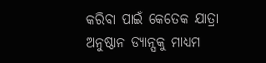କରିବା ପାଇଁ କେତେକ ଯାତ୍ରା ଅନୁଷ୍ଠାନ ଡ୍ୟାନ୍ସକୁ ମାଧ୍ୟମ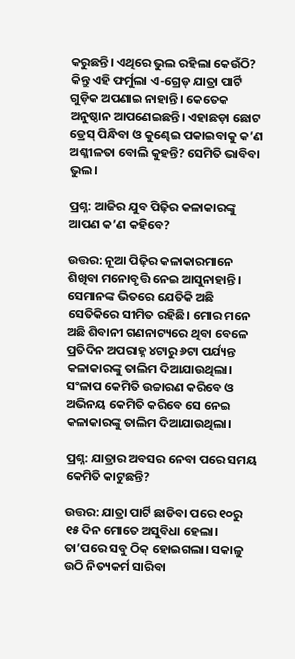କରୁଛନ୍ତି। ଏଥିରେ ଭୁଲ ରହିଲା କେଉଁଠି? କିନ୍ତୁ ଏହି ଫର୍ମୁଲା ଏ-ଗ୍ରେଡ୍‌ ଯାତ୍ରା ପାର୍ଟି ଗୁଡ଼ିକ ଅପଣାଇ ନାହାନ୍ତି। କେତେକ ଅନୁଷ୍ଠାନ ଆପଣେଇଛନ୍ତି। ଏହାଛଡ଼ା ଛୋଟ ଡ୍ରେସ୍‌ ପିନ୍ଧିବା ଓ କୁଣ୍ଢେଇ ପକାଇବାକୁ କ’ଣ ଅଶ୍ଳୀଳତା ବୋଲି କୁହନ୍ତି? ସେମିତି ଭାବିବା ଭୁଲ।

ପ୍ରଶ୍ନ: ଆଜିର ଯୁବ ପିଢ଼ିର କଳାକାରଙ୍କୁ ଆପଣ କ’ଣ କହିବେ?

ଉତ୍ତର: ନୂଆ ପିଢ଼ିର କଳାକାରମାନେ ଶିଖିବା ମନୋବୃତ୍ତି ନେଇ ଆସୁନାହାନ୍ତି। ସେମାନଙ୍କ ଭିତରେ ଯେତିକି ଅଛି ସେତିକିରେ ସୀମିତ ରହିଛି। ମୋର ମନେ ଅଛି ଶିବାନୀ ଗଣନାଟ୍ୟରେ ଥିବା ବେଳେ ପ୍ରତିଦିନ ଅପରାହ୍ନ ୪ଟାରୁ ୬ଟା ପର୍ଯ୍ୟନ୍ତ କଳାକାରଙ୍କୁ ତାଲିମ ଦିଆଯାଉଥିଲା। ସଂଳାପ କେମିତି ଉଚ୍ଚାରଣ କରିବେ ଓ ଅଭିନୟ କେମିତି କରିବେ ସେ ନେଇ କଳାକାରଙ୍କୁ ତାଲିମ ଦିଆଯାଉଥିଲା।

ପ୍ରଶ୍ନ: ଯାତ୍ରାର ଅବସର ନେବା ପରେ ସମୟ କେମିତି କାଟୁଛନ୍ତି?

ଉତ୍ତର: ଯାତ୍ରା ପାର୍ଟି ଛାଡିବା ପରେ ୧୦ରୁ ୧୫ ଦିନ ମୋତେ ଅସୁବିଧା ହେଲା। ତା’ପରେ ସବୁ ଠିକ୍‌ ହୋଇଗଲା। ସକାଳୁ ଉଠି ନିତ୍ୟକର୍ମ ସାରିବା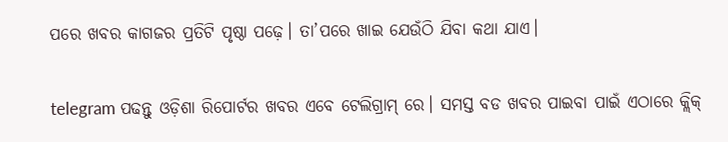ପରେ ଖବର କାଗଜର ପ୍ରତିଟି ପୃଷ୍ଠା ପଢ଼େ। ତା’ପରେ ଖାଇ ଯେଉଁଠି ଯିବା କଥା ଯାଏ।

telegram ପଢନ୍ତୁ ଓଡ଼ିଶା ରିପୋର୍ଟର ଖବର ଏବେ ଟେଲିଗ୍ରାମ୍ ରେ। ସମସ୍ତ ବଡ ଖବର ପାଇବା ପାଇଁ ଏଠାରେ କ୍ଲିକ୍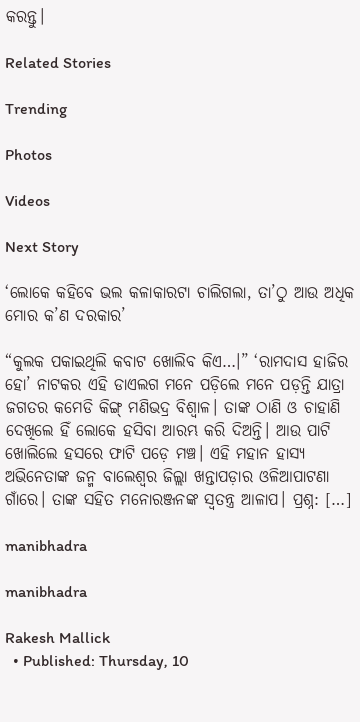କରନ୍ତୁ।

Related Stories

Trending

Photos

Videos

Next Story

‘ଲୋକେ କହିବେ ଭଲ କଳାକାରଟା ଚାଲିଗଲା, ତା’ଠୁ ଆଉ ଅଧିକ ମୋର କ’ଣ ଦରକାର’

“କୁଲକ ପକାଇଥିଲି କବାଟ ଖୋଲିବ କିଏ…।” ‘ରାମଦାସ ହାଜିର ହୋ’ ନାଟକର ଏହି ଡାଏଲଗ ମନେ ପଡ଼ିଲେ ମନେ ପଡ଼ନ୍ତି ଯାତ୍ରା ଜଗତର କମେଡି କିଙ୍ଗ୍ ମଣିଭଦ୍ର ବିଶ୍ୱାଳ। ତାଙ୍କ ଠାଣି ଓ ଚାହାଣି ଦେଖିଲେ ହିଁ ଲୋକେ ହସିବା ଆରମ୍ଭ କରି ଦିଅନ୍ତି। ଆଉ ପାଟି ଖୋଲିଲେ ହସରେ ଫାଟି ପଡ଼େ ମଞ୍ଚ। ଏହି ମହାନ ହାସ୍ୟ ଅଭିନେତାଙ୍କ ଜନ୍ମ ବାଲେଶ୍ୱର ଜିଲ୍ଲା ଖନ୍ତାପଡ଼ାର ଓଳିଆପାଟଣା ଗାଁରେ। ତାଙ୍କ ସହିତ ମନୋରଞ୍ଜନଙ୍କ ସ୍ୱତନ୍ତ୍ର ଆଳାପ। ପ୍ରଶ୍ନ: […]

manibhadra

manibhadra

Rakesh Mallick
  • Published: Thursday, 10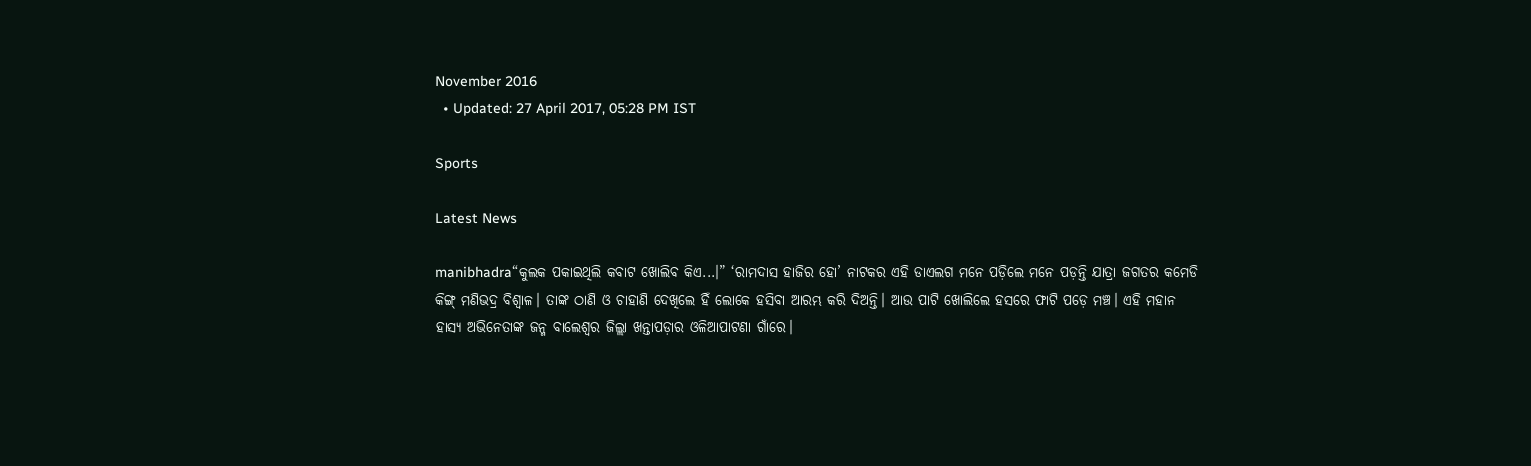November 2016
  • Updated: 27 April 2017, 05:28 PM IST

Sports

Latest News

manibhadra“କୁଲକ ପକାଇଥିଲି କବାଟ ଖୋଲିବ କିଏ...।” ‘ରାମଦାସ ହାଜିର ହୋ’ ନାଟକର ଏହି ଡାଏଲଗ ମନେ ପଡ଼ିଲେ ମନେ ପଡ଼ନ୍ତି ଯାତ୍ରା ଜଗତର କମେଡି କିଙ୍ଗ୍ ମଣିଭଦ୍ର ବିଶ୍ୱାଳ। ତାଙ୍କ ଠାଣି ଓ ଚାହାଣି ଦେଖିଲେ ହିଁ ଲୋକେ ହସିବା ଆରମ୍ଭ କରି ଦିଅନ୍ତି। ଆଉ ପାଟି ଖୋଲିଲେ ହସରେ ଫାଟି ପଡ଼େ ମଞ୍ଚ। ଏହି ମହାନ ହାସ୍ୟ ଅଭିନେତାଙ୍କ ଜନ୍ମ ବାଲେଶ୍ୱର ଜିଲ୍ଲା ଖନ୍ତାପଡ଼ାର ଓଳିଆପାଟଣା ଗାଁରେ।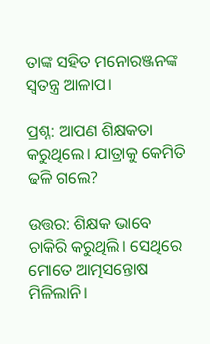ତାଙ୍କ ସହିତ ମନୋରଞ୍ଜନଙ୍କ ସ୍ୱତନ୍ତ୍ର ଆଳାପ।

ପ୍ରଶ୍ନ: ଆପଣ ଶିକ୍ଷକତା କରୁଥିଲେ। ଯାତ୍ରାକୁ କେମିତି ଢଳି ଗଲେ?

ଉତ୍ତର: ଶିକ୍ଷକ ଭାବେ ଚାକିରି କରୁଥିଲି। ସେଥିରେ ମୋତେ ଆତ୍ମସନ୍ତୋଷ ମିଳିଲାନି।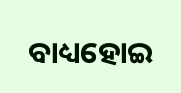ବାଧ୍ୟହୋଇ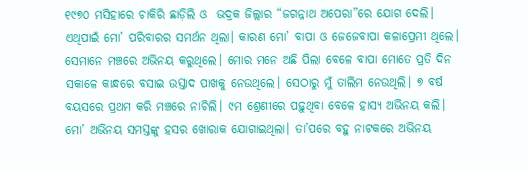୧୯୭୦ ମସିହାରେ ଚାକିରି ଛାଡ଼ିଲି ଓ  ଭଦ୍ରକ ଜିଲ୍ଲାର “ଜଗନ୍ନାଥ ଅପେରା”ରେ ଯୋଗ ଦେଲି। ଏଥିପାଇଁ ମୋ’ ପରିବାରର ସମର୍ଥନ ଥିଲା। କାରଣ ମୋ’ ବାପା ଓ ଜେଜେବାପା କଳାପ୍ରେମୀ ଥିଲେ। ସେମାନେ ମଞ୍ଚରେ ଅଭିନୟ କରୁଥିଲେ। ମୋର ମନେ ଅଛି ପିଲା ବେଳେ ବାପା ମୋତେ ପ୍ରତି ଦିନ ସକାଳେ କାନ୍ଧରେ ବସାଇ ଉସ୍ତାଦ ପାଖକୁ ନେଉଥିଲେ। ସେଠାରୁ ମୁଁ ତାଲିମ ନେଉଥିଲି। ୭ ବର୍ଷ ବୟସରେ ପ୍ରଥମ କରି ମଞ୍ଚରେ ନାଚିଲି। ୯ମ ଶ୍ରେଣୀରେ ପଢ଼ୁଥିବା ବେଳେ ହାସ୍ୟ ଅଭିନୟ କଲି। ମୋ’ ଅଭିନୟ ସମସ୍ତଙ୍କୁ ହସର ଖୋରାକ ଯୋଗାଇଥିଲା। ତା’ପରେ ବହୁ ନାଟକରେ ଅଭିନୟ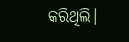କରିଥିଲି।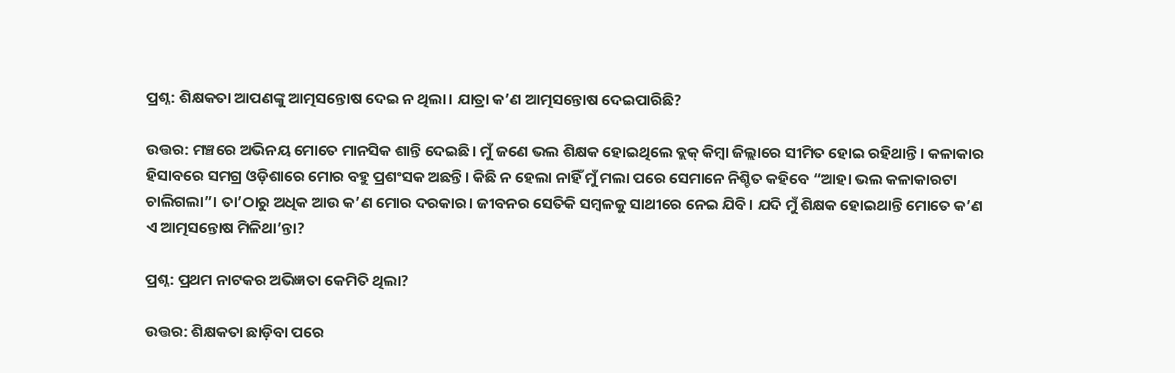ପ୍ରଶ୍ନ: ଶିକ୍ଷକତା ଆପଣଙ୍କୁ ଆତ୍ମସନ୍ତୋଷ ଦେଇ ନ ଥିଲା। ଯାତ୍ରା କ’ଣ ଆତ୍ମସନ୍ତୋଷ ଦେଇପାରିଛି?

ଉତ୍ତର: ମଞ୍ଚରେ ଅଭିନୟ ମୋତେ ମାନସିକ ଶାନ୍ତି ଦେଇଛି। ମୁଁ ଜଣେ ଭଲ ଶିକ୍ଷକ ହୋଇଥିଲେ ବ୍ଲକ୍‌ କିମ୍ୱା ଜିଲ୍ଲାରେ ସୀମିତ ହୋଇ ରହିଥାନ୍ତି। କଳାକାର ହିସାବରେ ସମଗ୍ର ଓଡ଼ିଶାରେ ମୋର ବହୁ ପ୍ରଶଂସକ ଅଛନ୍ତି। କିଛି ନ ହେଲା ନାହିଁ ମୁଁ ମଲା ପରେ ସେମାନେ ନିଶ୍ଚିତ କହିବେ “ଆହା ଭଲ କଳାକାରଟା ଚାଲିଗଲା”। ତା’ଠାରୁ ଅଧିକ ଆଉ କ’ଣ ମୋର ଦରକାର। ଜୀବନର ସେତିକି ସମ୍ୱଳକୁ ସାଥୀରେ ନେଇ ଯିବି। ଯଦି ମୁଁ ଶିକ୍ଷକ ହୋଇଥାନ୍ତି ମୋତେ କ’ଣ ଏ ଆତ୍ମସନ୍ତୋଷ ମିଳିଥା’ନ୍ତା?

ପ୍ରଶ୍ନ: ପ୍ରଥମ ନାଟକର ଅଭିଜ୍ଞତା କେମିତି ଥିଲା?

ଉତ୍ତର: ଶିକ୍ଷକତା ଛାଡ଼ିବା ପରେ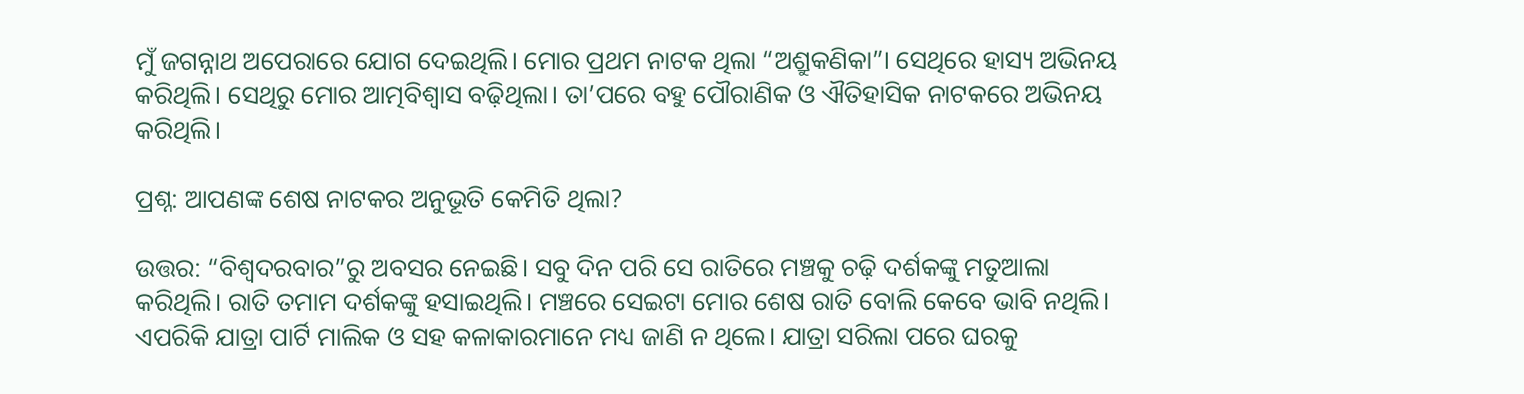ମୁଁ ଜଗନ୍ନାଥ ଅପେରାରେ ଯୋଗ ଦେଇଥିଲି। ମୋର ପ୍ରଥମ ନାଟକ ଥିଲା “ଅଶ୍ରୁକଣିକା”। ସେଥିରେ ହାସ୍ୟ ଅଭିନୟ କରିଥିଲି। ସେଥିରୁ ମୋର ଆତ୍ମବିଶ୍ୱାସ ବଢ଼ିଥିଲା। ତା’ପରେ ବହୁ ପୌରାଣିକ ଓ ଐତିହାସିକ ନାଟକରେ ଅଭିନୟ କରିଥିଲି।

ପ୍ରଶ୍ନ: ଆପଣଙ୍କ ଶେଷ ନାଟକର ଅନୁଭୂତି କେମିତି ଥିଲା?

ଉତ୍ତର: “ବିଶ୍ୱଦରବାର”ରୁ ଅବସର ନେଇଛି। ସବୁ ଦିନ ପରି ସେ ରାତିରେ ମଞ୍ଚକୁ ଚଢ଼ି ଦର୍ଶକଙ୍କୁ ମତୁଆଲା କରିଥିଲି। ରାତି ତମାମ ଦର୍ଶକଙ୍କୁ ହସାଇଥିଲି। ମଞ୍ଚରେ ସେଇଟା ମୋର ଶେଷ ରାତି ବୋଲି କେବେ ଭାବି ନଥିଲି। ଏପରିକି ଯାତ୍ରା ପାର୍ଟି ମାଲିକ ଓ ସହ କଳାକାରମାନେ ମଧ୍ୟ ଜାଣି ନ ଥିଲେ। ଯାତ୍ରା ସରିଲା ପରେ ଘରକୁ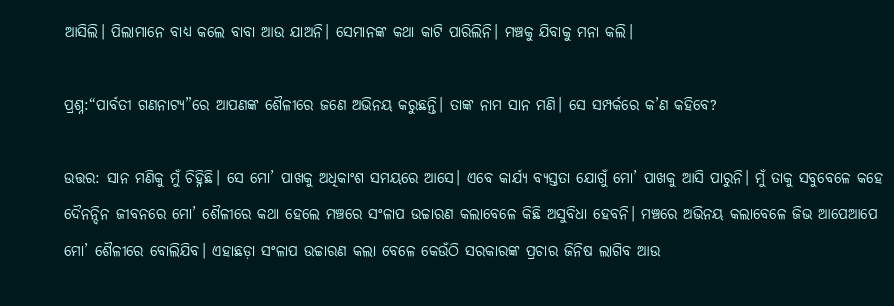ଆସିଲି। ପିଲାମାନେ ବାଧ୍ୟ କଲେ ବାବା ଆଉ ଯାଅନି। ସେମାନଙ୍କ କଥା କାଟି ପାରିଲିନି। ମଞ୍ଚକୁ ଯିବାକୁ ମନା କଲି।

ପ୍ରଶ୍ନ:“ପାର୍ବତୀ ଗଣନାଟ୍ୟ”ରେ ଆପଣଙ୍କ ଶୈଳୀରେ ଜଣେ ଅଭିନୟ କରୁଛନ୍ତି। ତାଙ୍କ ନାମ ସାନ ମଣି। ସେ ସମ୍ପର୍କରେ କ’ଣ କହିବେ?

ଉତ୍ତର: ସାନ ମଣିକୁ ମୁଁ ଚିହ୍ନିଛି। ସେ ମୋ’ ପାଖକୁ ଅଧିକାଂଶ ସମୟରେ ଆସେ। ଏବେ କାର୍ଯ୍ୟ ବ୍ୟସ୍ତତା ଯୋଗୁଁ ମୋ’ ପାଖକୁ ଆସି ପାରୁନି। ମୁଁ ତାକୁ ସବୁବେଳେ କହେ ଦୈନନ୍ଦିନ ଜୀବନରେ ମୋ’ ଶୈଳୀରେ କଥା ହେଲେ ମଞ୍ଚରେ ସଂଳାପ ଉଚ୍ଚାରଣ କଲାବେଳେ କିଛି ଅସୁବିଧା ହେବନି। ମଞ୍ଚରେ ଅଭିନୟ କଲାବେଳେ ଜିଭ ଆପେଆପେ ମୋ’ ଶୈଳୀରେ ବୋଲିଯିବ। ଏହାଛଡ଼ା ସଂଳାପ ଉଚ୍ଚାରଣ କଲା ବେଳେ କେଉଁଠି ସରକାରଙ୍କ ପ୍ରଚାର ଜିନିଷ ଲାଗିବ ଆଉ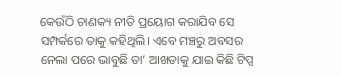କେଉଁଠି ଚାଣକ୍ୟ ନୀତି ପ୍ରୟୋଗ କରାଯିବ ସେ ସମ୍ପର୍କରେ ତାକୁ କହିଥିଲି। ଏବେ ମଞ୍ଚରୁ ଅବସର ନେଲା ପରେ ଭାବୁଛି ତା’ ଆଖଡାକୁ ଯାଇ କିଛି ଟିପ୍ସ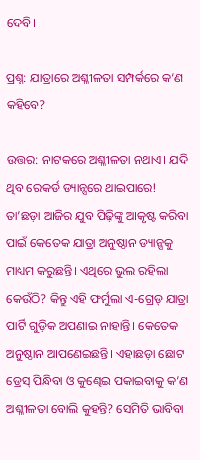ଦେବି।

ପ୍ରଶ୍ନ: ଯାତ୍ରାରେ ଅଶ୍ଳୀଳତା ସମ୍ପର୍କରେ କ‘ଣ କହିବେ?

ଉତ୍ତର: ନାଟକରେ ଅଶ୍ଳୀଳତା ନଥାଏ। ଯଦି ଥିବ ରେକର୍ଡ ଡ୍ୟାନ୍ସରେ ଥାଇପାରେ! ତା’ଛଡ଼ା ଆଜିର ଯୁବ ପିଢ଼ିଙ୍କୁ ଆକୃଷ୍ଟ କରିବା ପାଇଁ କେତେକ ଯାତ୍ରା ଅନୁଷ୍ଠାନ ଡ୍ୟାନ୍ସକୁ ମାଧ୍ୟମ କରୁଛନ୍ତି। ଏଥିରେ ଭୁଲ ରହିଲା କେଉଁଠି? କିନ୍ତୁ ଏହି ଫର୍ମୁଲା ଏ-ଗ୍ରେଡ୍‌ ଯାତ୍ରା ପାର୍ଟି ଗୁଡ଼ିକ ଅପଣାଇ ନାହାନ୍ତି। କେତେକ ଅନୁଷ୍ଠାନ ଆପଣେଇଛନ୍ତି। ଏହାଛଡ଼ା ଛୋଟ ଡ୍ରେସ୍‌ ପିନ୍ଧିବା ଓ କୁଣ୍ଢେଇ ପକାଇବାକୁ କ’ଣ ଅଶ୍ଳୀଳତା ବୋଲି କୁହନ୍ତି? ସେମିତି ଭାବିବା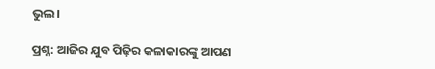ଭୁଲ।

ପ୍ରଶ୍ନ: ଆଜିର ଯୁବ ପିଢ଼ିର କଳାକାରଙ୍କୁ ଆପଣ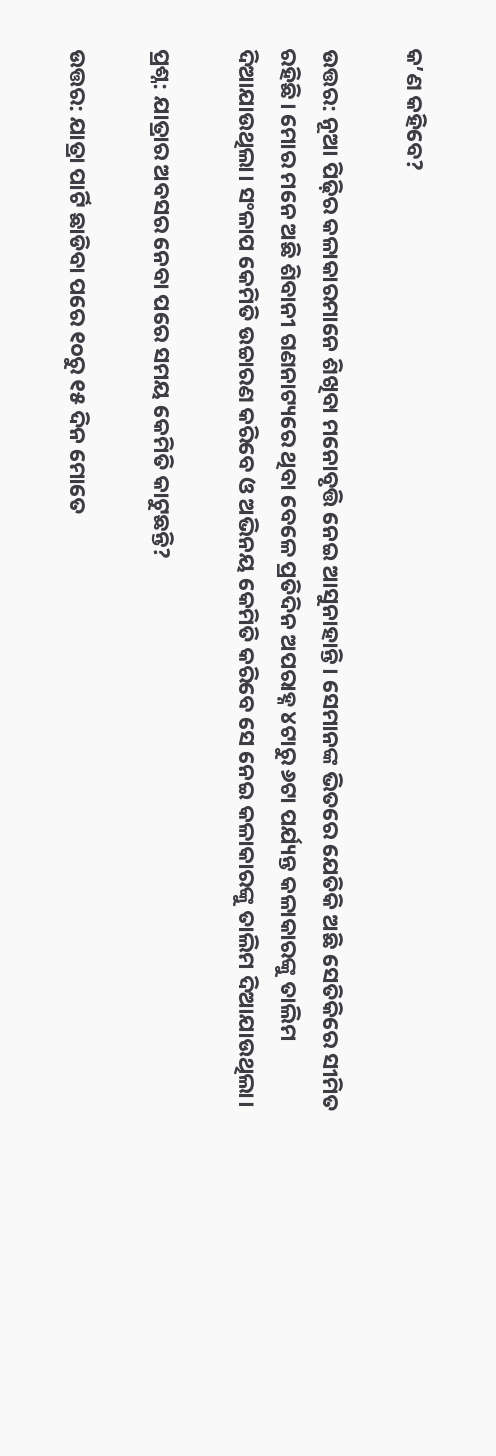କ’ଣ କହିବେ?

ଉତ୍ତର: ନୂଆ ପିଢ଼ିର କଳାକାରମାନେ ଶିଖିବା ମନୋବୃତ୍ତି ନେଇ ଆସୁନାହାନ୍ତି। ସେମାନଙ୍କ ଭିତରେ ଯେତିକି ଅଛି ସେତିକିରେ ସୀମିତ ରହିଛି। ମୋର ମନେ ଅଛି ଶିବାନୀ ଗଣନାଟ୍ୟରେ ଥିବା ବେଳେ ପ୍ରତିଦିନ ଅପରାହ୍ନ ୪ଟାରୁ ୬ଟା ପର୍ଯ୍ୟନ୍ତ କଳାକାରଙ୍କୁ ତାଲିମ ଦିଆଯାଉଥିଲା। ସଂଳାପ କେମିତି ଉଚ୍ଚାରଣ କରିବେ ଓ ଅଭିନୟ କେମିତି କରିବେ ସେ ନେଇ କଳାକାରଙ୍କୁ ତାଲିମ ଦିଆଯାଉଥିଲା।

ପ୍ରଶ୍ନ: ଯାତ୍ରାର ଅବସର ନେବା ପରେ ସମୟ କେମିତି କାଟୁଛନ୍ତି?

ଉତ୍ତର: ଯାତ୍ରା ପାର୍ଟି ଛାଡିବା ପରେ ୧୦ରୁ ୧୫ ଦିନ ମୋତେ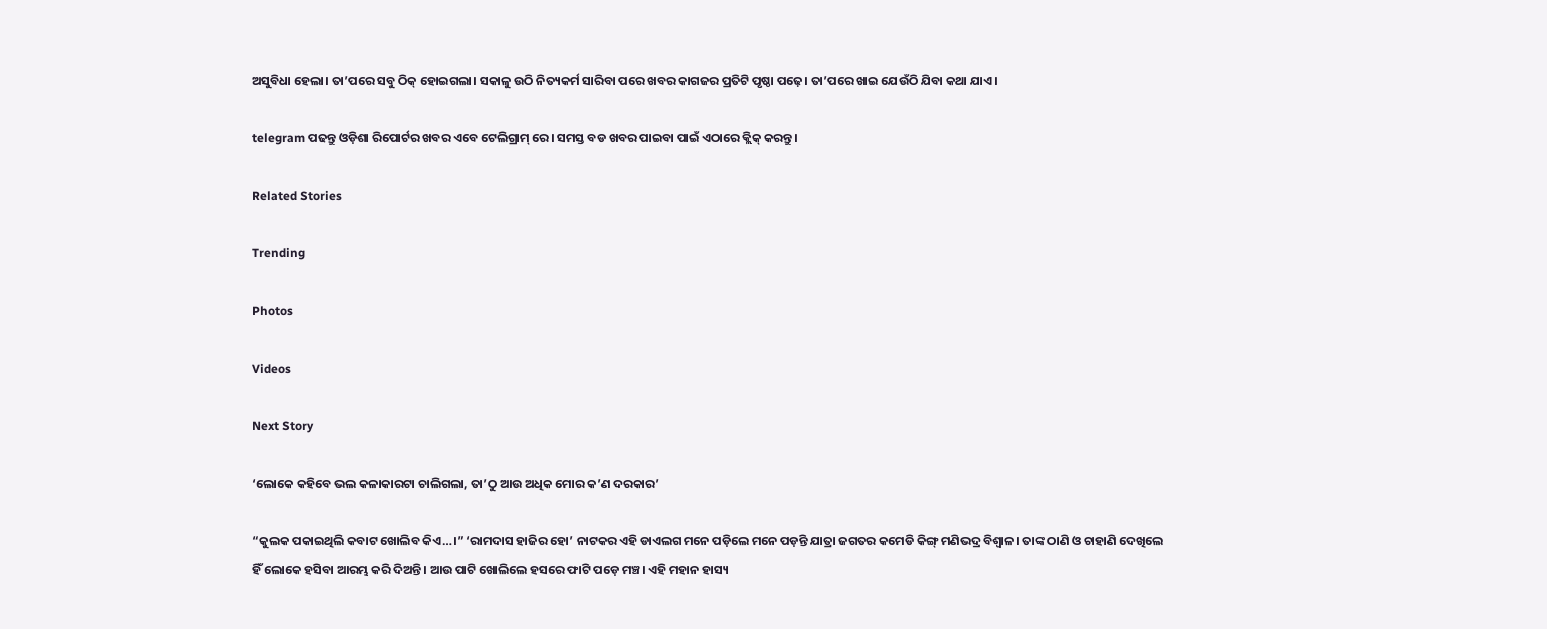ଅସୁବିଧା ହେଲା। ତା’ପରେ ସବୁ ଠିକ୍‌ ହୋଇଗଲା। ସକାଳୁ ଉଠି ନିତ୍ୟକର୍ମ ସାରିବା ପରେ ଖବର କାଗଜର ପ୍ରତିଟି ପୃଷ୍ଠା ପଢ଼େ। ତା’ପରେ ଖାଇ ଯେଉଁଠି ଯିବା କଥା ଯାଏ।

telegram ପଢନ୍ତୁ ଓଡ଼ିଶା ରିପୋର୍ଟର ଖବର ଏବେ ଟେଲିଗ୍ରାମ୍ ରେ। ସମସ୍ତ ବଡ ଖବର ପାଇବା ପାଇଁ ଏଠାରେ କ୍ଲିକ୍ କରନ୍ତୁ।

Related Stories

Trending

Photos

Videos

Next Story

‘ଲୋକେ କହିବେ ଭଲ କଳାକାରଟା ଚାଲିଗଲା, ତା’ଠୁ ଆଉ ଅଧିକ ମୋର କ’ଣ ଦରକାର’

“କୁଲକ ପକାଇଥିଲି କବାଟ ଖୋଲିବ କିଏ…।” ‘ରାମଦାସ ହାଜିର ହୋ’ ନାଟକର ଏହି ଡାଏଲଗ ମନେ ପଡ଼ିଲେ ମନେ ପଡ଼ନ୍ତି ଯାତ୍ରା ଜଗତର କମେଡି କିଙ୍ଗ୍ ମଣିଭଦ୍ର ବିଶ୍ୱାଳ। ତାଙ୍କ ଠାଣି ଓ ଚାହାଣି ଦେଖିଲେ ହିଁ ଲୋକେ ହସିବା ଆରମ୍ଭ କରି ଦିଅନ୍ତି। ଆଉ ପାଟି ଖୋଲିଲେ ହସରେ ଫାଟି ପଡ଼େ ମଞ୍ଚ। ଏହି ମହାନ ହାସ୍ୟ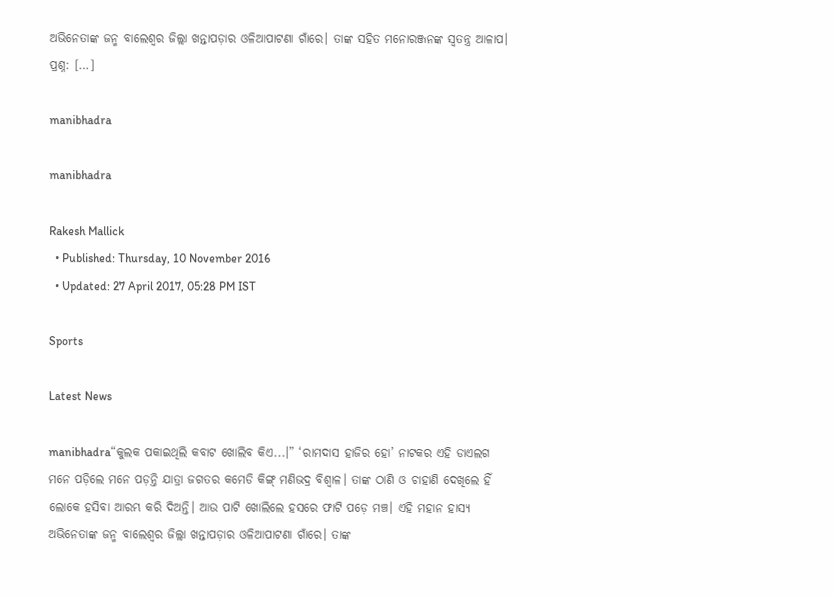ଅଭିନେତାଙ୍କ ଜନ୍ମ ବାଲେଶ୍ୱର ଜିଲ୍ଲା ଖନ୍ତାପଡ଼ାର ଓଳିଆପାଟଣା ଗାଁରେ। ତାଙ୍କ ସହିତ ମନୋରଞ୍ଜନଙ୍କ ସ୍ୱତନ୍ତ୍ର ଆଳାପ। ପ୍ରଶ୍ନ: […]

manibhadra

manibhadra

Rakesh Mallick
  • Published: Thursday, 10 November 2016
  • Updated: 27 April 2017, 05:28 PM IST

Sports

Latest News

manibhadra“କୁଲକ ପକାଇଥିଲି କବାଟ ଖୋଲିବ କିଏ...।” ‘ରାମଦାସ ହାଜିର ହୋ’ ନାଟକର ଏହି ଡାଏଲଗ ମନେ ପଡ଼ିଲେ ମନେ ପଡ଼ନ୍ତି ଯାତ୍ରା ଜଗତର କମେଡି କିଙ୍ଗ୍ ମଣିଭଦ୍ର ବିଶ୍ୱାଳ। ତାଙ୍କ ଠାଣି ଓ ଚାହାଣି ଦେଖିଲେ ହିଁ ଲୋକେ ହସିବା ଆରମ୍ଭ କରି ଦିଅନ୍ତି। ଆଉ ପାଟି ଖୋଲିଲେ ହସରେ ଫାଟି ପଡ଼େ ମଞ୍ଚ। ଏହି ମହାନ ହାସ୍ୟ ଅଭିନେତାଙ୍କ ଜନ୍ମ ବାଲେଶ୍ୱର ଜିଲ୍ଲା ଖନ୍ତାପଡ଼ାର ଓଳିଆପାଟଣା ଗାଁରେ। ତାଙ୍କ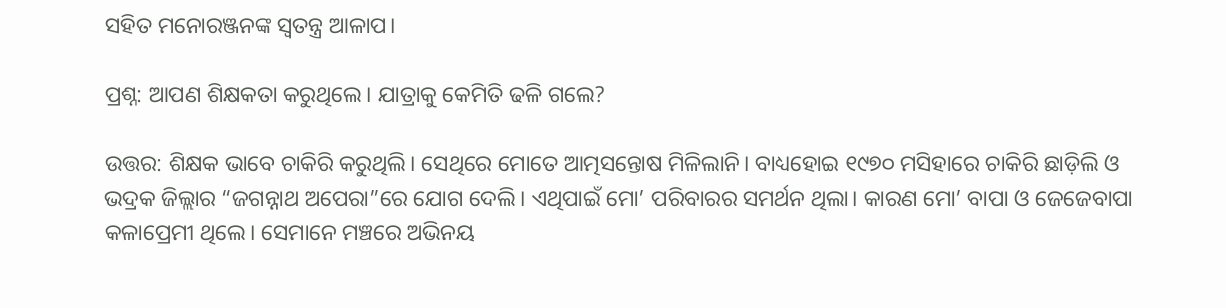ସହିତ ମନୋରଞ୍ଜନଙ୍କ ସ୍ୱତନ୍ତ୍ର ଆଳାପ।

ପ୍ରଶ୍ନ: ଆପଣ ଶିକ୍ଷକତା କରୁଥିଲେ। ଯାତ୍ରାକୁ କେମିତି ଢଳି ଗଲେ?

ଉତ୍ତର: ଶିକ୍ଷକ ଭାବେ ଚାକିରି କରୁଥିଲି। ସେଥିରେ ମୋତେ ଆତ୍ମସନ୍ତୋଷ ମିଳିଲାନି। ବାଧ୍ୟହୋଇ ୧୯୭୦ ମସିହାରେ ଚାକିରି ଛାଡ଼ିଲି ଓ  ଭଦ୍ରକ ଜିଲ୍ଲାର “ଜଗନ୍ନାଥ ଅପେରା”ରେ ଯୋଗ ଦେଲି। ଏଥିପାଇଁ ମୋ’ ପରିବାରର ସମର୍ଥନ ଥିଲା। କାରଣ ମୋ’ ବାପା ଓ ଜେଜେବାପା କଳାପ୍ରେମୀ ଥିଲେ। ସେମାନେ ମଞ୍ଚରେ ଅଭିନୟ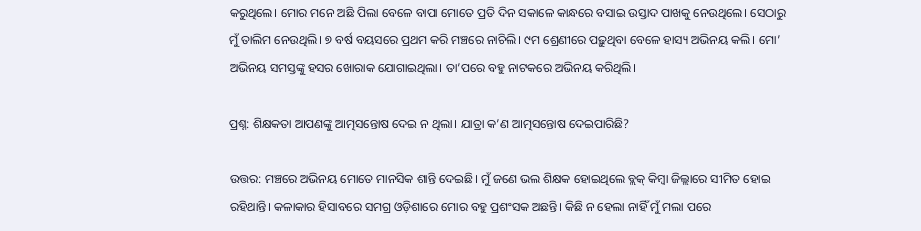କରୁଥିଲେ। ମୋର ମନେ ଅଛି ପିଲା ବେଳେ ବାପା ମୋତେ ପ୍ରତି ଦିନ ସକାଳେ କାନ୍ଧରେ ବସାଇ ଉସ୍ତାଦ ପାଖକୁ ନେଉଥିଲେ। ସେଠାରୁ ମୁଁ ତାଲିମ ନେଉଥିଲି। ୭ ବର୍ଷ ବୟସରେ ପ୍ରଥମ କରି ମଞ୍ଚରେ ନାଚିଲି। ୯ମ ଶ୍ରେଣୀରେ ପଢ଼ୁଥିବା ବେଳେ ହାସ୍ୟ ଅଭିନୟ କଲି। ମୋ’ ଅଭିନୟ ସମସ୍ତଙ୍କୁ ହସର ଖୋରାକ ଯୋଗାଇଥିଲା। ତା’ପରେ ବହୁ ନାଟକରେ ଅଭିନୟ କରିଥିଲି।

ପ୍ରଶ୍ନ: ଶିକ୍ଷକତା ଆପଣଙ୍କୁ ଆତ୍ମସନ୍ତୋଷ ଦେଇ ନ ଥିଲା। ଯାତ୍ରା କ’ଣ ଆତ୍ମସନ୍ତୋଷ ଦେଇପାରିଛି?

ଉତ୍ତର: ମଞ୍ଚରେ ଅଭିନୟ ମୋତେ ମାନସିକ ଶାନ୍ତି ଦେଇଛି। ମୁଁ ଜଣେ ଭଲ ଶିକ୍ଷକ ହୋଇଥିଲେ ବ୍ଲକ୍‌ କିମ୍ୱା ଜିଲ୍ଲାରେ ସୀମିତ ହୋଇ ରହିଥାନ୍ତି। କଳାକାର ହିସାବରେ ସମଗ୍ର ଓଡ଼ିଶାରେ ମୋର ବହୁ ପ୍ରଶଂସକ ଅଛନ୍ତି। କିଛି ନ ହେଲା ନାହିଁ ମୁଁ ମଲା ପରେ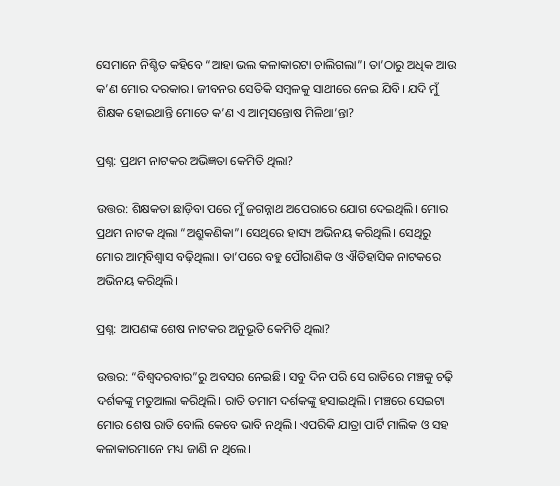ସେମାନେ ନିଶ୍ଚିତ କହିବେ “ଆହା ଭଲ କଳାକାରଟା ଚାଲିଗଲା”। ତା’ଠାରୁ ଅଧିକ ଆଉ କ’ଣ ମୋର ଦରକାର। ଜୀବନର ସେତିକି ସମ୍ୱଳକୁ ସାଥୀରେ ନେଇ ଯିବି। ଯଦି ମୁଁ ଶିକ୍ଷକ ହୋଇଥାନ୍ତି ମୋତେ କ’ଣ ଏ ଆତ୍ମସନ୍ତୋଷ ମିଳିଥା’ନ୍ତା?

ପ୍ରଶ୍ନ: ପ୍ରଥମ ନାଟକର ଅଭିଜ୍ଞତା କେମିତି ଥିଲା?

ଉତ୍ତର: ଶିକ୍ଷକତା ଛାଡ଼ିବା ପରେ ମୁଁ ଜଗନ୍ନାଥ ଅପେରାରେ ଯୋଗ ଦେଇଥିଲି। ମୋର ପ୍ରଥମ ନାଟକ ଥିଲା “ଅଶ୍ରୁକଣିକା”। ସେଥିରେ ହାସ୍ୟ ଅଭିନୟ କରିଥିଲି। ସେଥିରୁ ମୋର ଆତ୍ମବିଶ୍ୱାସ ବଢ଼ିଥିଲା। ତା’ପରେ ବହୁ ପୌରାଣିକ ଓ ଐତିହାସିକ ନାଟକରେ ଅଭିନୟ କରିଥିଲି।

ପ୍ରଶ୍ନ: ଆପଣଙ୍କ ଶେଷ ନାଟକର ଅନୁଭୂତି କେମିତି ଥିଲା?

ଉତ୍ତର: “ବିଶ୍ୱଦରବାର”ରୁ ଅବସର ନେଇଛି। ସବୁ ଦିନ ପରି ସେ ରାତିରେ ମଞ୍ଚକୁ ଚଢ଼ି ଦର୍ଶକଙ୍କୁ ମତୁଆଲା କରିଥିଲି। ରାତି ତମାମ ଦର୍ଶକଙ୍କୁ ହସାଇଥିଲି। ମଞ୍ଚରେ ସେଇଟା ମୋର ଶେଷ ରାତି ବୋଲି କେବେ ଭାବି ନଥିଲି। ଏପରିକି ଯାତ୍ରା ପାର୍ଟି ମାଲିକ ଓ ସହ କଳାକାରମାନେ ମଧ୍ୟ ଜାଣି ନ ଥିଲେ।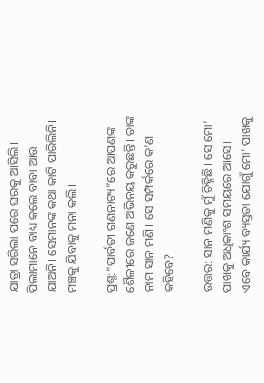ଯାତ୍ରା ସରିଲା ପରେ ଘରକୁ ଆସିଲି। ପିଲାମାନେ ବାଧ୍ୟ କଲେ ବାବା ଆଉ ଯାଅନି। ସେମାନଙ୍କ କଥା କାଟି ପାରିଲିନି। ମଞ୍ଚକୁ ଯିବାକୁ ମନା କଲି।

ପ୍ରଶ୍ନ:“ପାର୍ବତୀ ଗଣନାଟ୍ୟ”ରେ ଆପଣଙ୍କ ଶୈଳୀରେ ଜଣେ ଅଭିନୟ କରୁଛନ୍ତି। ତାଙ୍କ ନାମ ସାନ ମଣି। ସେ ସମ୍ପର୍କରେ କ’ଣ କହିବେ?

ଉତ୍ତର: ସାନ ମଣିକୁ ମୁଁ ଚିହ୍ନିଛି। ସେ ମୋ’ ପାଖକୁ ଅଧିକାଂଶ ସମୟରେ ଆସେ। ଏବେ କାର୍ଯ୍ୟ ବ୍ୟସ୍ତତା ଯୋଗୁଁ ମୋ’ ପାଖକୁ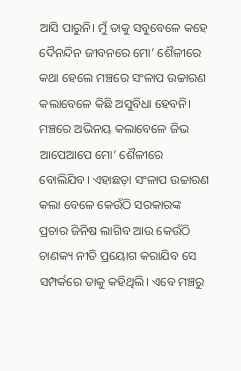ଆସି ପାରୁନି। ମୁଁ ତାକୁ ସବୁବେଳେ କହେ ଦୈନନ୍ଦିନ ଜୀବନରେ ମୋ’ ଶୈଳୀରେ କଥା ହେଲେ ମଞ୍ଚରେ ସଂଳାପ ଉଚ୍ଚାରଣ କଲାବେଳେ କିଛି ଅସୁବିଧା ହେବନି। ମଞ୍ଚରେ ଅଭିନୟ କଲାବେଳେ ଜିଭ ଆପେଆପେ ମୋ’ ଶୈଳୀରେ ବୋଲିଯିବ। ଏହାଛଡ଼ା ସଂଳାପ ଉଚ୍ଚାରଣ କଲା ବେଳେ କେଉଁଠି ସରକାରଙ୍କ ପ୍ରଚାର ଜିନିଷ ଲାଗିବ ଆଉ କେଉଁଠି ଚାଣକ୍ୟ ନୀତି ପ୍ରୟୋଗ କରାଯିବ ସେ ସମ୍ପର୍କରେ ତାକୁ କହିଥିଲି। ଏବେ ମଞ୍ଚରୁ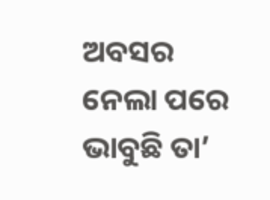ଅବସର ନେଲା ପରେ ଭାବୁଛି ତା’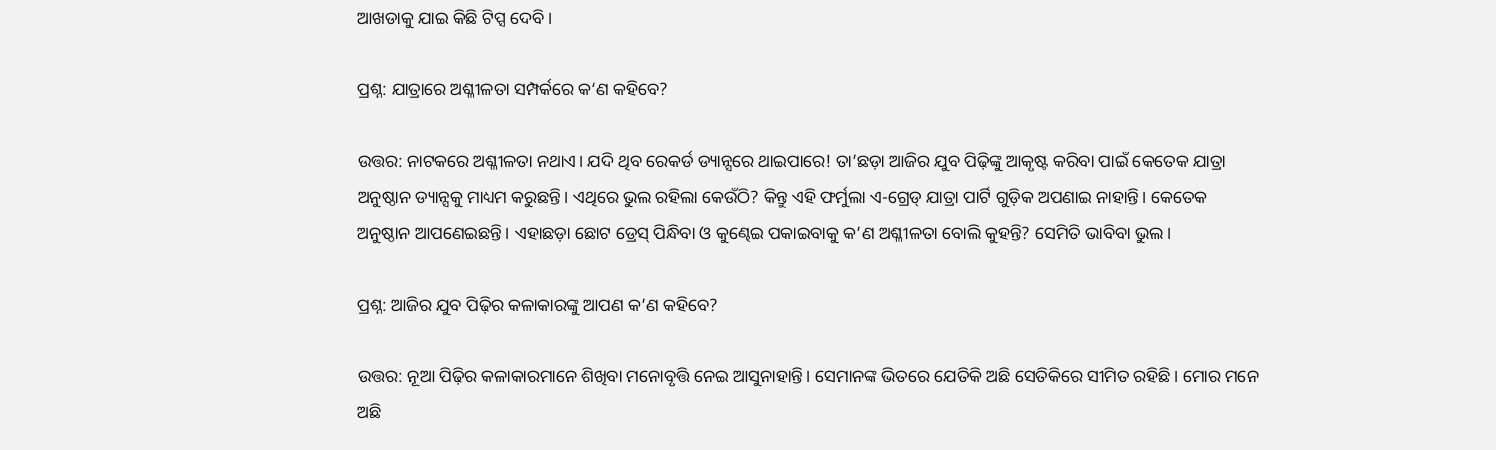ଆଖଡାକୁ ଯାଇ କିଛି ଟିପ୍ସ ଦେବି।

ପ୍ରଶ୍ନ: ଯାତ୍ରାରେ ଅଶ୍ଳୀଳତା ସମ୍ପର୍କରେ କ‘ଣ କହିବେ?

ଉତ୍ତର: ନାଟକରେ ଅଶ୍ଳୀଳତା ନଥାଏ। ଯଦି ଥିବ ରେକର୍ଡ ଡ୍ୟାନ୍ସରେ ଥାଇପାରେ! ତା’ଛଡ଼ା ଆଜିର ଯୁବ ପିଢ଼ିଙ୍କୁ ଆକୃଷ୍ଟ କରିବା ପାଇଁ କେତେକ ଯାତ୍ରା ଅନୁଷ୍ଠାନ ଡ୍ୟାନ୍ସକୁ ମାଧ୍ୟମ କରୁଛନ୍ତି। ଏଥିରେ ଭୁଲ ରହିଲା କେଉଁଠି? କିନ୍ତୁ ଏହି ଫର୍ମୁଲା ଏ-ଗ୍ରେଡ୍‌ ଯାତ୍ରା ପାର୍ଟି ଗୁଡ଼ିକ ଅପଣାଇ ନାହାନ୍ତି। କେତେକ ଅନୁଷ୍ଠାନ ଆପଣେଇଛନ୍ତି। ଏହାଛଡ଼ା ଛୋଟ ଡ୍ରେସ୍‌ ପିନ୍ଧିବା ଓ କୁଣ୍ଢେଇ ପକାଇବାକୁ କ’ଣ ଅଶ୍ଳୀଳତା ବୋଲି କୁହନ୍ତି? ସେମିତି ଭାବିବା ଭୁଲ।

ପ୍ରଶ୍ନ: ଆଜିର ଯୁବ ପିଢ଼ିର କଳାକାରଙ୍କୁ ଆପଣ କ’ଣ କହିବେ?

ଉତ୍ତର: ନୂଆ ପିଢ଼ିର କଳାକାରମାନେ ଶିଖିବା ମନୋବୃତ୍ତି ନେଇ ଆସୁନାହାନ୍ତି। ସେମାନଙ୍କ ଭିତରେ ଯେତିକି ଅଛି ସେତିକିରେ ସୀମିତ ରହିଛି। ମୋର ମନେ ଅଛି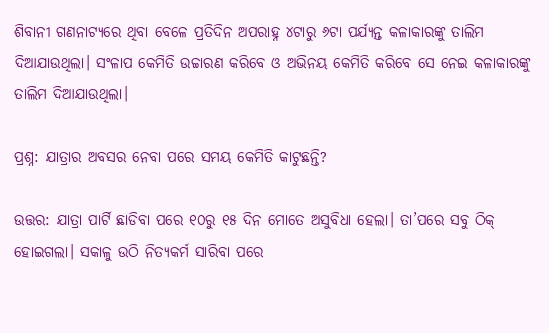ଶିବାନୀ ଗଣନାଟ୍ୟରେ ଥିବା ବେଳେ ପ୍ରତିଦିନ ଅପରାହ୍ନ ୪ଟାରୁ ୬ଟା ପର୍ଯ୍ୟନ୍ତ କଳାକାରଙ୍କୁ ତାଲିମ ଦିଆଯାଉଥିଲା। ସଂଳାପ କେମିତି ଉଚ୍ଚାରଣ କରିବେ ଓ ଅଭିନୟ କେମିତି କରିବେ ସେ ନେଇ କଳାକାରଙ୍କୁ ତାଲିମ ଦିଆଯାଉଥିଲା।

ପ୍ରଶ୍ନ: ଯାତ୍ରାର ଅବସର ନେବା ପରେ ସମୟ କେମିତି କାଟୁଛନ୍ତି?

ଉତ୍ତର: ଯାତ୍ରା ପାର୍ଟି ଛାଡିବା ପରେ ୧୦ରୁ ୧୫ ଦିନ ମୋତେ ଅସୁବିଧା ହେଲା। ତା’ପରେ ସବୁ ଠିକ୍‌ ହୋଇଗଲା। ସକାଳୁ ଉଠି ନିତ୍ୟକର୍ମ ସାରିବା ପରେ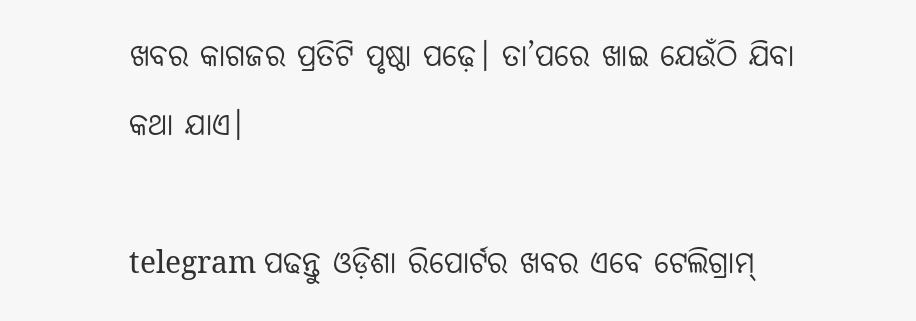ଖବର କାଗଜର ପ୍ରତିଟି ପୃଷ୍ଠା ପଢ଼େ। ତା’ପରେ ଖାଇ ଯେଉଁଠି ଯିବା କଥା ଯାଏ।

telegram ପଢନ୍ତୁ ଓଡ଼ିଶା ରିପୋର୍ଟର ଖବର ଏବେ ଟେଲିଗ୍ରାମ୍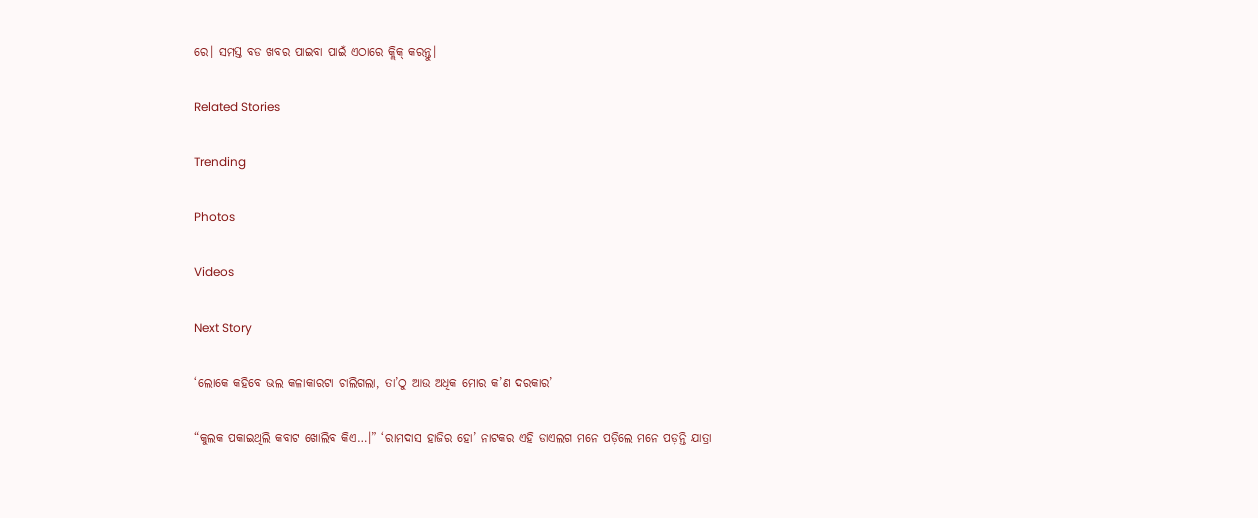ରେ। ସମସ୍ତ ବଡ ଖବର ପାଇବା ପାଇଁ ଏଠାରେ କ୍ଲିକ୍ କରନ୍ତୁ।

Related Stories

Trending

Photos

Videos

Next Story

‘ଲୋକେ କହିବେ ଭଲ କଳାକାରଟା ଚାଲିଗଲା, ତା’ଠୁ ଆଉ ଅଧିକ ମୋର କ’ଣ ଦରକାର’

“କୁଲକ ପକାଇଥିଲି କବାଟ ଖୋଲିବ କିଏ…।” ‘ରାମଦାସ ହାଜିର ହୋ’ ନାଟକର ଏହି ଡାଏଲଗ ମନେ ପଡ଼ିଲେ ମନେ ପଡ଼ନ୍ତି ଯାତ୍ରା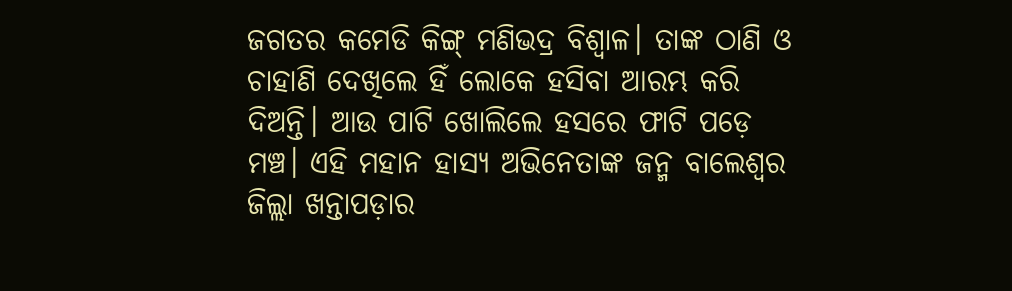ଜଗତର କମେଡି କିଙ୍ଗ୍ ମଣିଭଦ୍ର ବିଶ୍ୱାଳ। ତାଙ୍କ ଠାଣି ଓ ଚାହାଣି ଦେଖିଲେ ହିଁ ଲୋକେ ହସିବା ଆରମ୍ଭ କରି ଦିଅନ୍ତି। ଆଉ ପାଟି ଖୋଲିଲେ ହସରେ ଫାଟି ପଡ଼େ ମଞ୍ଚ। ଏହି ମହାନ ହାସ୍ୟ ଅଭିନେତାଙ୍କ ଜନ୍ମ ବାଲେଶ୍ୱର ଜିଲ୍ଲା ଖନ୍ତାପଡ଼ାର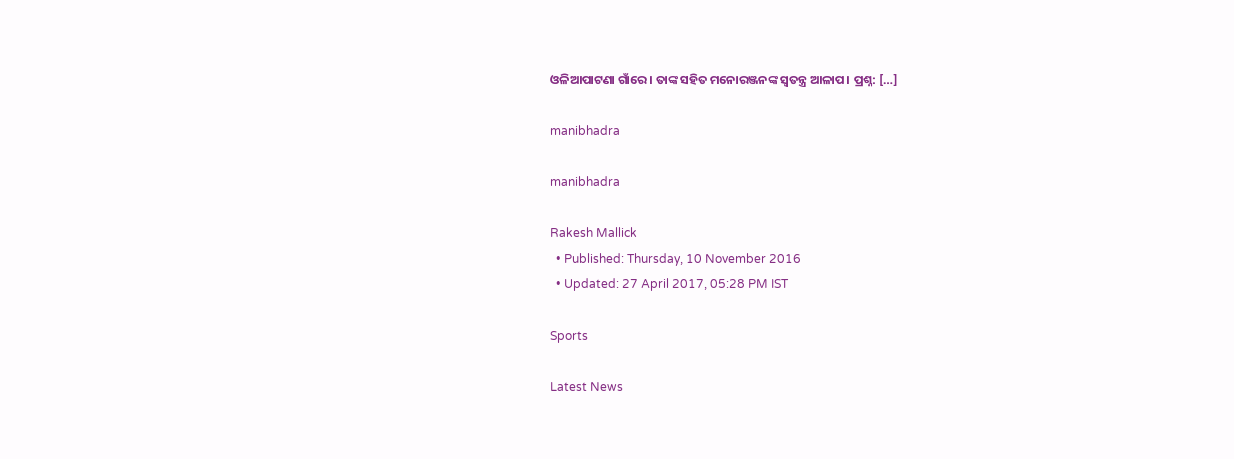ଓଳିଆପାଟଣା ଗାଁରେ। ତାଙ୍କ ସହିତ ମନୋରଞ୍ଜନଙ୍କ ସ୍ୱତନ୍ତ୍ର ଆଳାପ। ପ୍ରଶ୍ନ: […]

manibhadra

manibhadra

Rakesh Mallick
  • Published: Thursday, 10 November 2016
  • Updated: 27 April 2017, 05:28 PM IST

Sports

Latest News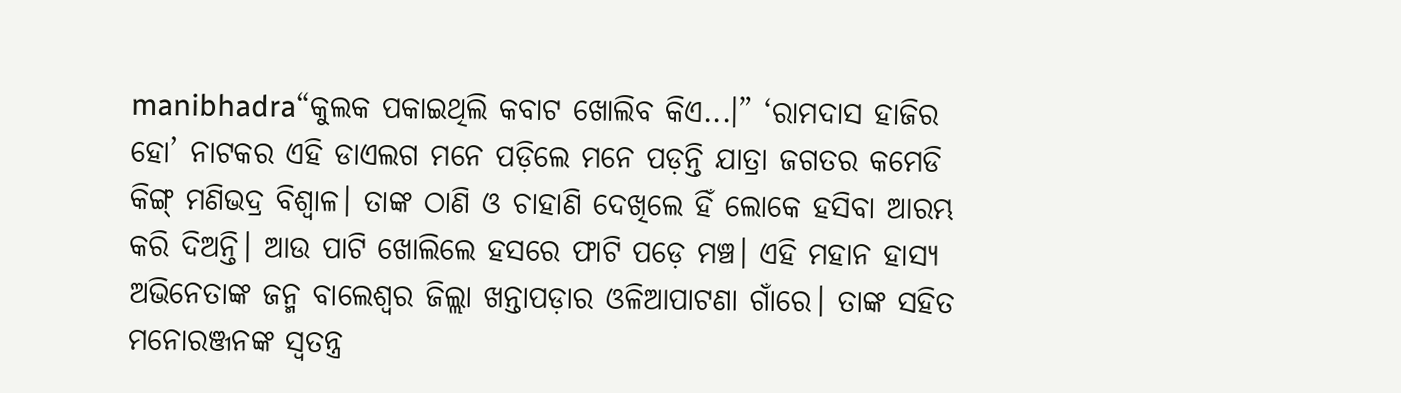manibhadra“କୁଲକ ପକାଇଥିଲି କବାଟ ଖୋଲିବ କିଏ...।” ‘ରାମଦାସ ହାଜିର ହୋ’ ନାଟକର ଏହି ଡାଏଲଗ ମନେ ପଡ଼ିଲେ ମନେ ପଡ଼ନ୍ତି ଯାତ୍ରା ଜଗତର କମେଡି କିଙ୍ଗ୍ ମଣିଭଦ୍ର ବିଶ୍ୱାଳ। ତାଙ୍କ ଠାଣି ଓ ଚାହାଣି ଦେଖିଲେ ହିଁ ଲୋକେ ହସିବା ଆରମ୍ଭ କରି ଦିଅନ୍ତି। ଆଉ ପାଟି ଖୋଲିଲେ ହସରେ ଫାଟି ପଡ଼େ ମଞ୍ଚ। ଏହି ମହାନ ହାସ୍ୟ ଅଭିନେତାଙ୍କ ଜନ୍ମ ବାଲେଶ୍ୱର ଜିଲ୍ଲା ଖନ୍ତାପଡ଼ାର ଓଳିଆପାଟଣା ଗାଁରେ। ତାଙ୍କ ସହିତ ମନୋରଞ୍ଜନଙ୍କ ସ୍ୱତନ୍ତ୍ର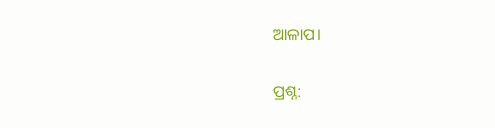ଆଳାପ।

ପ୍ରଶ୍ନ: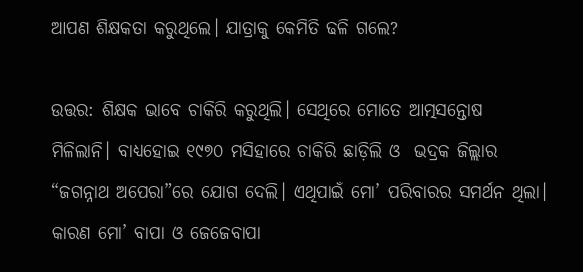ଆପଣ ଶିକ୍ଷକତା କରୁଥିଲେ। ଯାତ୍ରାକୁ କେମିତି ଢଳି ଗଲେ?

ଉତ୍ତର: ଶିକ୍ଷକ ଭାବେ ଚାକିରି କରୁଥିଲି। ସେଥିରେ ମୋତେ ଆତ୍ମସନ୍ତୋଷ ମିଳିଲାନି। ବାଧ୍ୟହୋଇ ୧୯୭୦ ମସିହାରେ ଚାକିରି ଛାଡ଼ିଲି ଓ  ଭଦ୍ରକ ଜିଲ୍ଲାର “ଜଗନ୍ନାଥ ଅପେରା”ରେ ଯୋଗ ଦେଲି। ଏଥିପାଇଁ ମୋ’ ପରିବାରର ସମର୍ଥନ ଥିଲା। କାରଣ ମୋ’ ବାପା ଓ ଜେଜେବାପା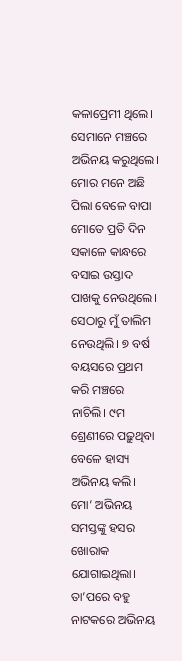କଳାପ୍ରେମୀ ଥିଲେ। ସେମାନେ ମଞ୍ଚରେ ଅଭିନୟ କରୁଥିଲେ। ମୋର ମନେ ଅଛି ପିଲା ବେଳେ ବାପା ମୋତେ ପ୍ରତି ଦିନ ସକାଳେ କାନ୍ଧରେ ବସାଇ ଉସ୍ତାଦ ପାଖକୁ ନେଉଥିଲେ। ସେଠାରୁ ମୁଁ ତାଲିମ ନେଉଥିଲି। ୭ ବର୍ଷ ବୟସରେ ପ୍ରଥମ କରି ମଞ୍ଚରେ ନାଚିଲି। ୯ମ ଶ୍ରେଣୀରେ ପଢ଼ୁଥିବା ବେଳେ ହାସ୍ୟ ଅଭିନୟ କଲି। ମୋ’ ଅଭିନୟ ସମସ୍ତଙ୍କୁ ହସର ଖୋରାକ ଯୋଗାଇଥିଲା। ତା’ପରେ ବହୁ ନାଟକରେ ଅଭିନୟ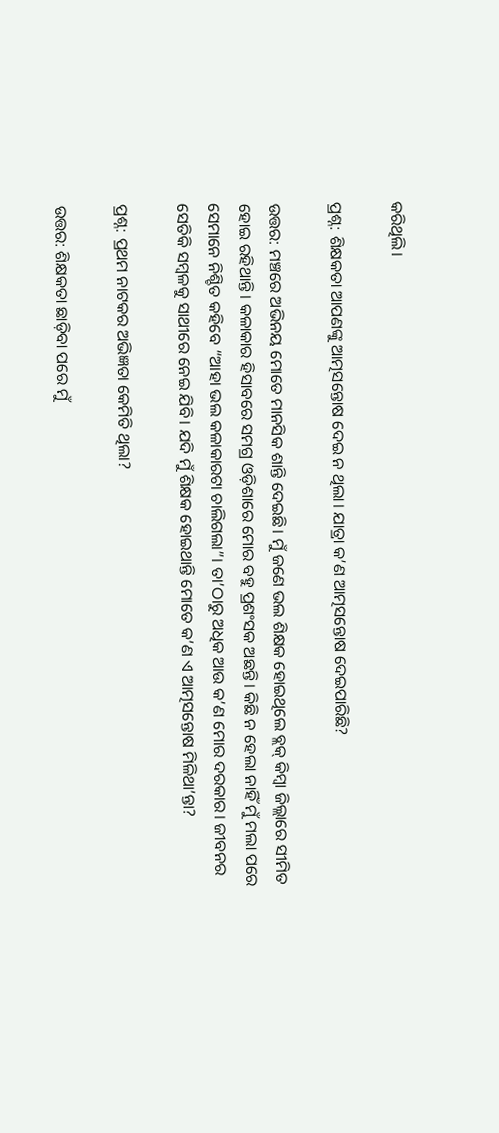କରିଥିଲି।

ପ୍ରଶ୍ନ: ଶିକ୍ଷକତା ଆପଣଙ୍କୁ ଆତ୍ମସନ୍ତୋଷ ଦେଇ ନ ଥିଲା। ଯାତ୍ରା କ’ଣ ଆତ୍ମସନ୍ତୋଷ ଦେଇପାରିଛି?

ଉତ୍ତର: ମଞ୍ଚରେ ଅଭିନୟ ମୋତେ ମାନସିକ ଶାନ୍ତି ଦେଇଛି। ମୁଁ ଜଣେ ଭଲ ଶିକ୍ଷକ ହୋଇଥିଲେ ବ୍ଲକ୍‌ କିମ୍ୱା ଜିଲ୍ଲାରେ ସୀମିତ ହୋଇ ରହିଥାନ୍ତି। କଳାକାର ହିସାବରେ ସମଗ୍ର ଓଡ଼ିଶାରେ ମୋର ବହୁ ପ୍ରଶଂସକ ଅଛନ୍ତି। କିଛି ନ ହେଲା ନାହିଁ ମୁଁ ମଲା ପରେ ସେମାନେ ନିଶ୍ଚିତ କହିବେ “ଆହା ଭଲ କଳାକାରଟା ଚାଲିଗଲା”। ତା’ଠାରୁ ଅଧିକ ଆଉ କ’ଣ ମୋର ଦରକାର। ଜୀବନର ସେତିକି ସମ୍ୱଳକୁ ସାଥୀରେ ନେଇ ଯିବି। ଯଦି ମୁଁ ଶିକ୍ଷକ ହୋଇଥାନ୍ତି ମୋତେ କ’ଣ ଏ ଆତ୍ମସନ୍ତୋଷ ମିଳିଥା’ନ୍ତା?

ପ୍ରଶ୍ନ: ପ୍ରଥମ ନାଟକର ଅଭିଜ୍ଞତା କେମିତି ଥିଲା?

ଉତ୍ତର: ଶିକ୍ଷକତା ଛାଡ଼ିବା ପରେ ମୁଁ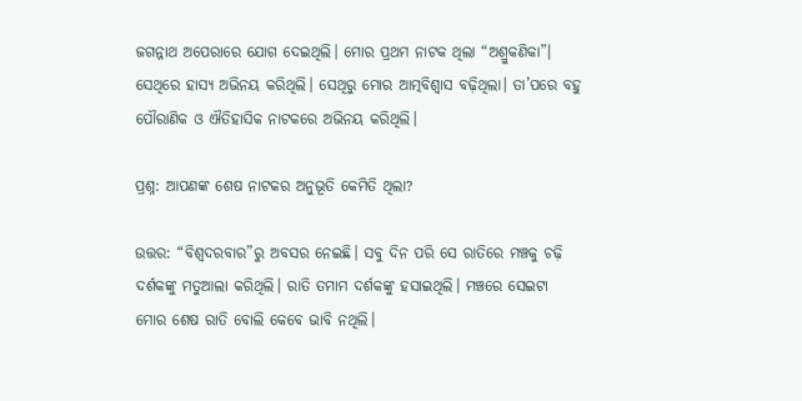ଜଗନ୍ନାଥ ଅପେରାରେ ଯୋଗ ଦେଇଥିଲି। ମୋର ପ୍ରଥମ ନାଟକ ଥିଲା “ଅଶ୍ରୁକଣିକା”। ସେଥିରେ ହାସ୍ୟ ଅଭିନୟ କରିଥିଲି। ସେଥିରୁ ମୋର ଆତ୍ମବିଶ୍ୱାସ ବଢ଼ିଥିଲା। ତା’ପରେ ବହୁ ପୌରାଣିକ ଓ ଐତିହାସିକ ନାଟକରେ ଅଭିନୟ କରିଥିଲି।

ପ୍ରଶ୍ନ: ଆପଣଙ୍କ ଶେଷ ନାଟକର ଅନୁଭୂତି କେମିତି ଥିଲା?

ଉତ୍ତର: “ବିଶ୍ୱଦରବାର”ରୁ ଅବସର ନେଇଛି। ସବୁ ଦିନ ପରି ସେ ରାତିରେ ମଞ୍ଚକୁ ଚଢ଼ି ଦର୍ଶକଙ୍କୁ ମତୁଆଲା କରିଥିଲି। ରାତି ତମାମ ଦର୍ଶକଙ୍କୁ ହସାଇଥିଲି। ମଞ୍ଚରେ ସେଇଟା ମୋର ଶେଷ ରାତି ବୋଲି କେବେ ଭାବି ନଥିଲି।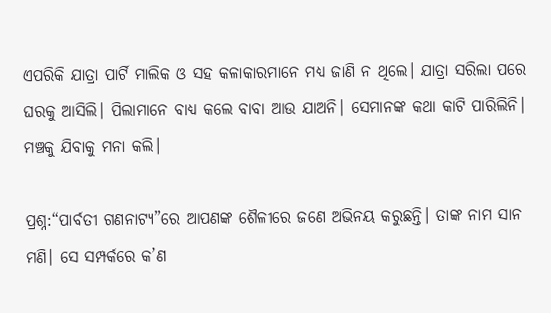ଏପରିକି ଯାତ୍ରା ପାର୍ଟି ମାଲିକ ଓ ସହ କଳାକାରମାନେ ମଧ୍ୟ ଜାଣି ନ ଥିଲେ। ଯାତ୍ରା ସରିଲା ପରେ ଘରକୁ ଆସିଲି। ପିଲାମାନେ ବାଧ୍ୟ କଲେ ବାବା ଆଉ ଯାଅନି। ସେମାନଙ୍କ କଥା କାଟି ପାରିଲିନି। ମଞ୍ଚକୁ ଯିବାକୁ ମନା କଲି।

ପ୍ରଶ୍ନ:“ପାର୍ବତୀ ଗଣନାଟ୍ୟ”ରେ ଆପଣଙ୍କ ଶୈଳୀରେ ଜଣେ ଅଭିନୟ କରୁଛନ୍ତି। ତାଙ୍କ ନାମ ସାନ ମଣି। ସେ ସମ୍ପର୍କରେ କ’ଣ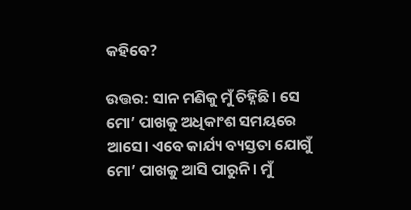କହିବେ?

ଉତ୍ତର: ସାନ ମଣିକୁ ମୁଁ ଚିହ୍ନିଛି। ସେ ମୋ’ ପାଖକୁ ଅଧିକାଂଶ ସମୟରେ ଆସେ। ଏବେ କାର୍ଯ୍ୟ ବ୍ୟସ୍ତତା ଯୋଗୁଁ ମୋ’ ପାଖକୁ ଆସି ପାରୁନି। ମୁଁ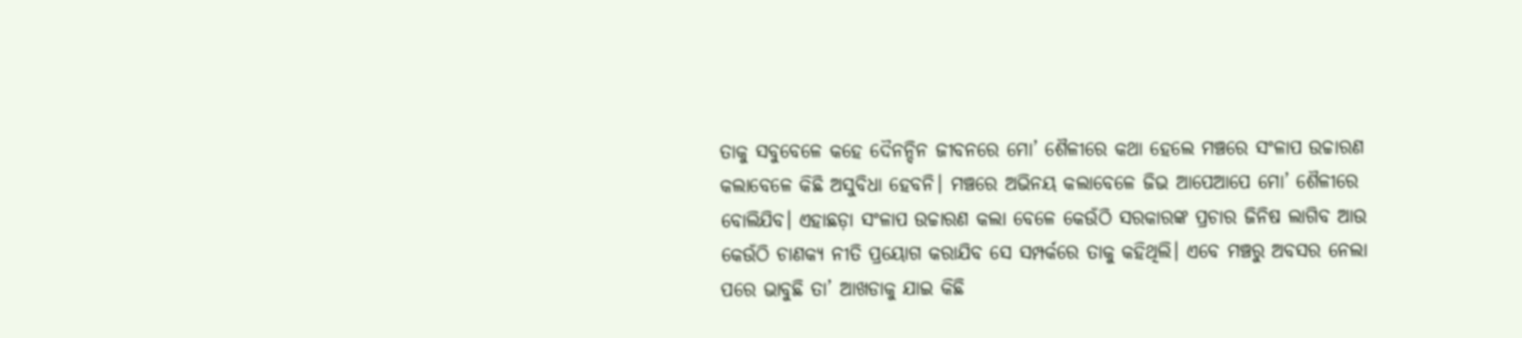ତାକୁ ସବୁବେଳେ କହେ ଦୈନନ୍ଦିନ ଜୀବନରେ ମୋ’ ଶୈଳୀରେ କଥା ହେଲେ ମଞ୍ଚରେ ସଂଳାପ ଉଚ୍ଚାରଣ କଲାବେଳେ କିଛି ଅସୁବିଧା ହେବନି। ମଞ୍ଚରେ ଅଭିନୟ କଲାବେଳେ ଜିଭ ଆପେଆପେ ମୋ’ ଶୈଳୀରେ ବୋଲିଯିବ। ଏହାଛଡ଼ା ସଂଳାପ ଉଚ୍ଚାରଣ କଲା ବେଳେ କେଉଁଠି ସରକାରଙ୍କ ପ୍ରଚାର ଜିନିଷ ଲାଗିବ ଆଉ କେଉଁଠି ଚାଣକ୍ୟ ନୀତି ପ୍ରୟୋଗ କରାଯିବ ସେ ସମ୍ପର୍କରେ ତାକୁ କହିଥିଲି। ଏବେ ମଞ୍ଚରୁ ଅବସର ନେଲା ପରେ ଭାବୁଛି ତା’ ଆଖଡାକୁ ଯାଇ କିଛି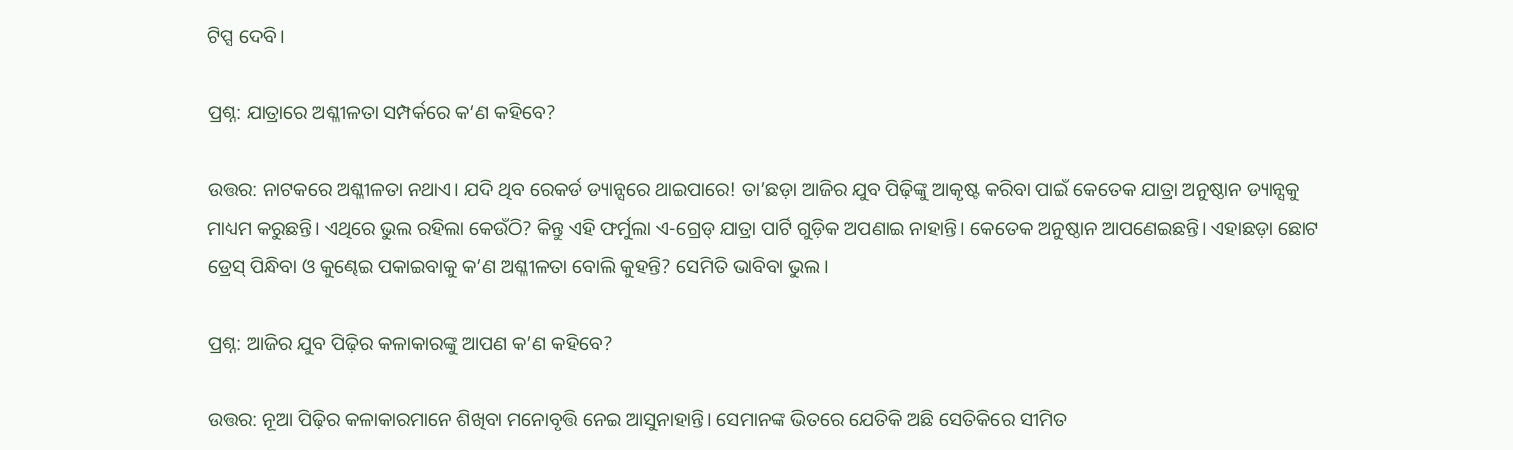ଟିପ୍ସ ଦେବି।

ପ୍ରଶ୍ନ: ଯାତ୍ରାରେ ଅଶ୍ଳୀଳତା ସମ୍ପର୍କରେ କ‘ଣ କହିବେ?

ଉତ୍ତର: ନାଟକରେ ଅଶ୍ଳୀଳତା ନଥାଏ। ଯଦି ଥିବ ରେକର୍ଡ ଡ୍ୟାନ୍ସରେ ଥାଇପାରେ! ତା’ଛଡ଼ା ଆଜିର ଯୁବ ପିଢ଼ିଙ୍କୁ ଆକୃଷ୍ଟ କରିବା ପାଇଁ କେତେକ ଯାତ୍ରା ଅନୁଷ୍ଠାନ ଡ୍ୟାନ୍ସକୁ ମାଧ୍ୟମ କରୁଛନ୍ତି। ଏଥିରେ ଭୁଲ ରହିଲା କେଉଁଠି? କିନ୍ତୁ ଏହି ଫର୍ମୁଲା ଏ-ଗ୍ରେଡ୍‌ ଯାତ୍ରା ପାର୍ଟି ଗୁଡ଼ିକ ଅପଣାଇ ନାହାନ୍ତି। କେତେକ ଅନୁଷ୍ଠାନ ଆପଣେଇଛନ୍ତି। ଏହାଛଡ଼ା ଛୋଟ ଡ୍ରେସ୍‌ ପିନ୍ଧିବା ଓ କୁଣ୍ଢେଇ ପକାଇବାକୁ କ’ଣ ଅଶ୍ଳୀଳତା ବୋଲି କୁହନ୍ତି? ସେମିତି ଭାବିବା ଭୁଲ।

ପ୍ରଶ୍ନ: ଆଜିର ଯୁବ ପିଢ଼ିର କଳାକାରଙ୍କୁ ଆପଣ କ’ଣ କହିବେ?

ଉତ୍ତର: ନୂଆ ପିଢ଼ିର କଳାକାରମାନେ ଶିଖିବା ମନୋବୃତ୍ତି ନେଇ ଆସୁନାହାନ୍ତି। ସେମାନଙ୍କ ଭିତରେ ଯେତିକି ଅଛି ସେତିକିରେ ସୀମିତ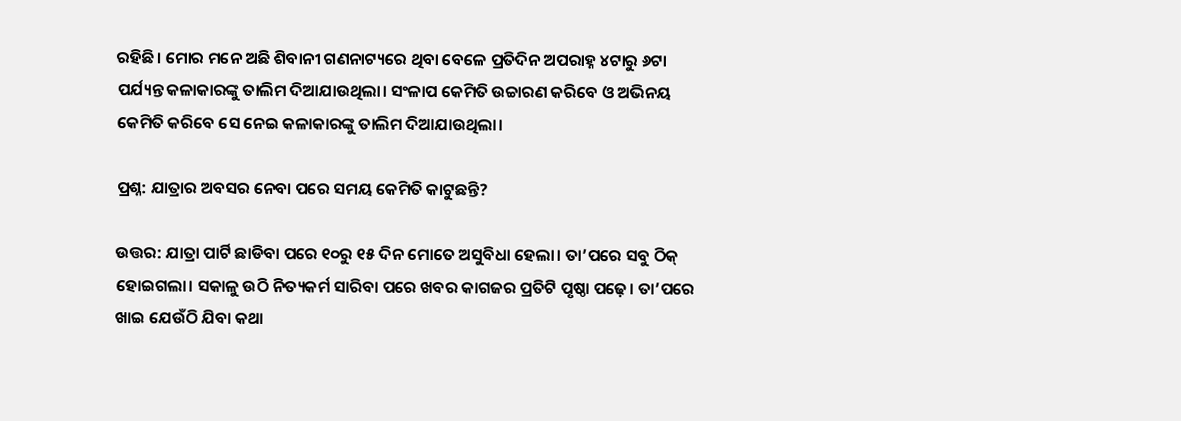ରହିଛି। ମୋର ମନେ ଅଛି ଶିବାନୀ ଗଣନାଟ୍ୟରେ ଥିବା ବେଳେ ପ୍ରତିଦିନ ଅପରାହ୍ନ ୪ଟାରୁ ୬ଟା ପର୍ଯ୍ୟନ୍ତ କଳାକାରଙ୍କୁ ତାଲିମ ଦିଆଯାଉଥିଲା। ସଂଳାପ କେମିତି ଉଚ୍ଚାରଣ କରିବେ ଓ ଅଭିନୟ କେମିତି କରିବେ ସେ ନେଇ କଳାକାରଙ୍କୁ ତାଲିମ ଦିଆଯାଉଥିଲା।

ପ୍ରଶ୍ନ: ଯାତ୍ରାର ଅବସର ନେବା ପରେ ସମୟ କେମିତି କାଟୁଛନ୍ତି?

ଉତ୍ତର: ଯାତ୍ରା ପାର୍ଟି ଛାଡିବା ପରେ ୧୦ରୁ ୧୫ ଦିନ ମୋତେ ଅସୁବିଧା ହେଲା। ତା’ପରେ ସବୁ ଠିକ୍‌ ହୋଇଗଲା। ସକାଳୁ ଉଠି ନିତ୍ୟକର୍ମ ସାରିବା ପରେ ଖବର କାଗଜର ପ୍ରତିଟି ପୃଷ୍ଠା ପଢ଼େ। ତା’ପରେ ଖାଇ ଯେଉଁଠି ଯିବା କଥା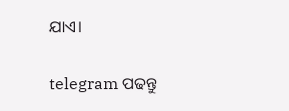ଯାଏ।

telegram ପଢନ୍ତୁ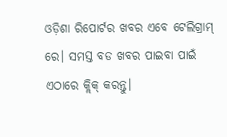ଓଡ଼ିଶା ରିପୋର୍ଟର ଖବର ଏବେ ଟେଲିଗ୍ରାମ୍ ରେ। ସମସ୍ତ ବଡ ଖବର ପାଇବା ପାଇଁ ଏଠାରେ କ୍ଲିକ୍ କରନ୍ତୁ।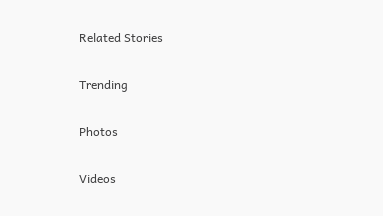Related Stories

Trending

Photos

Videos